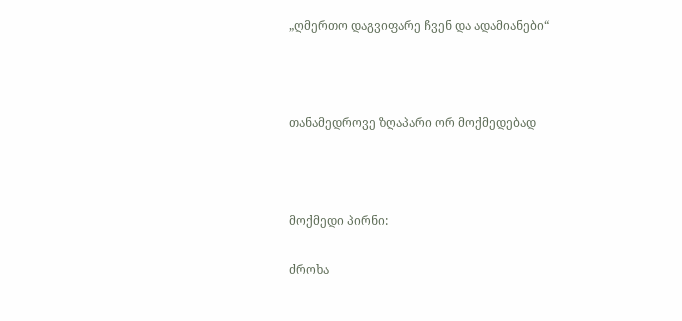„ღმერთო დაგვიფარე ჩვენ და ადამიანები“



თანამედროვე ზღაპარი ორ მოქმედებად



მოქმედი პირნი:

ძროხა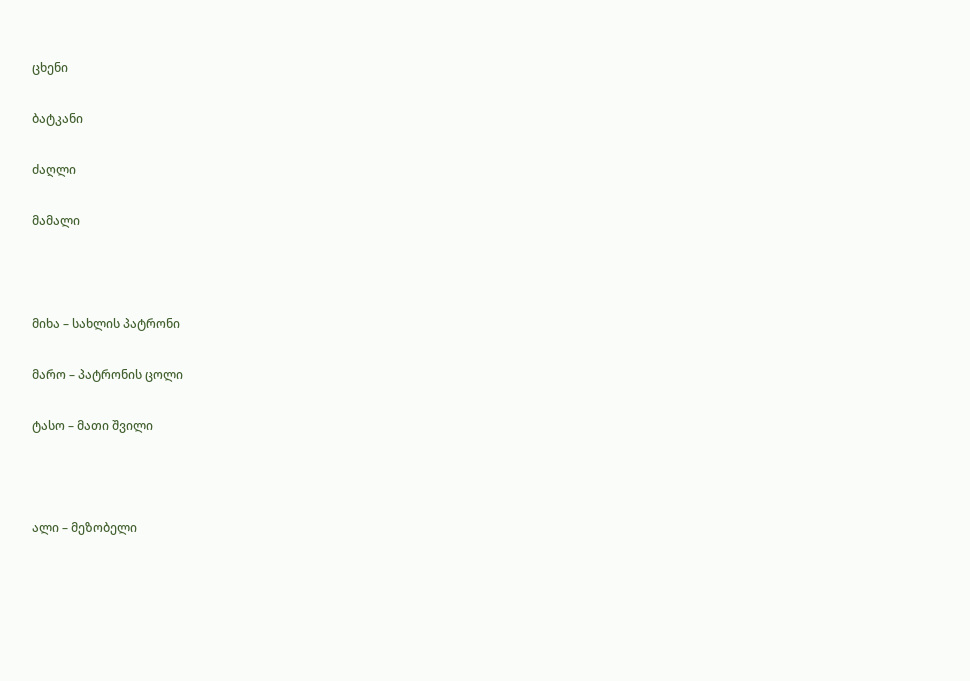ცხენი

ბატკანი

ძაღლი

მამალი



მიხა – სახლის პატრონი

მარო – პატრონის ცოლი

ტასო – მათი შვილი



ალი – მეზობელი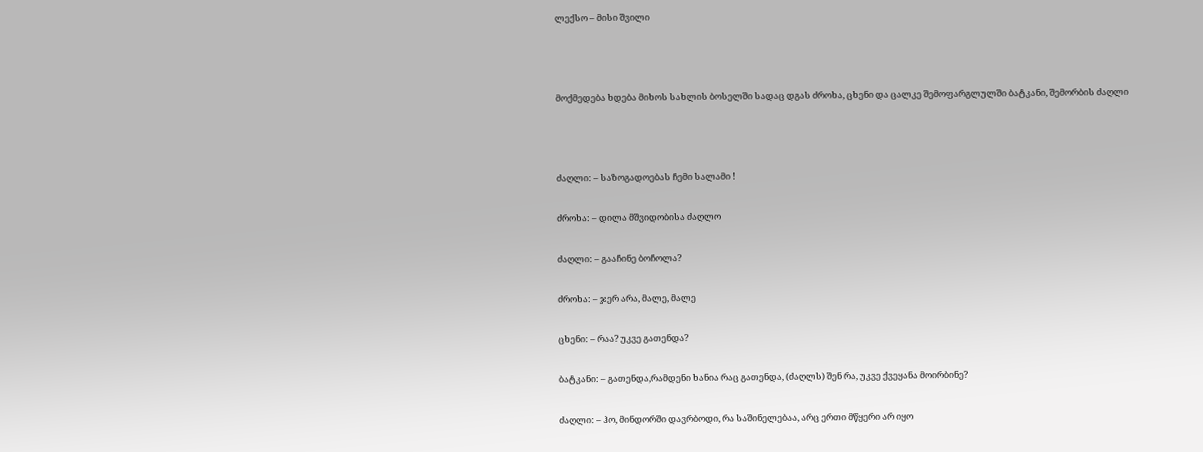ლექსო – მისი შვილი



მოქმედება ხდება მიხოს სახლის ბოსელში სადაც დგას ძროხა, ცხენი და ცალკე შემოფარგლულში ბატკანი, შემორბის ძაღლი



ძაღლი: – საზოგადოებას ჩემი სალამი !

ძროხა: – დილა მშვიდობისა ძაღლო

ძაღლი: – გააჩინე ბოჩოლა?

ძროხა: – ჯერ არა, მალე, მალე

ცხენი: – რაა? უკვე გათენდა?

ბატკანი: – გათენდა,რამდენი ხანია რაც გათენდა, (ძაღლს) შენ რა, უკვე ქვეყანა მოირბინე?

ძაღლი: – ჰო, მინდორში დავრბოდი, რა საშინელებაა, არც ერთი მწყერი არ იყო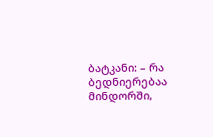ბატკანი: – რა ბედნიერებაა მინდორში,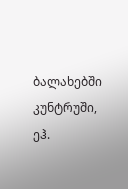ბალახებში კუნტრუში, ეჰ.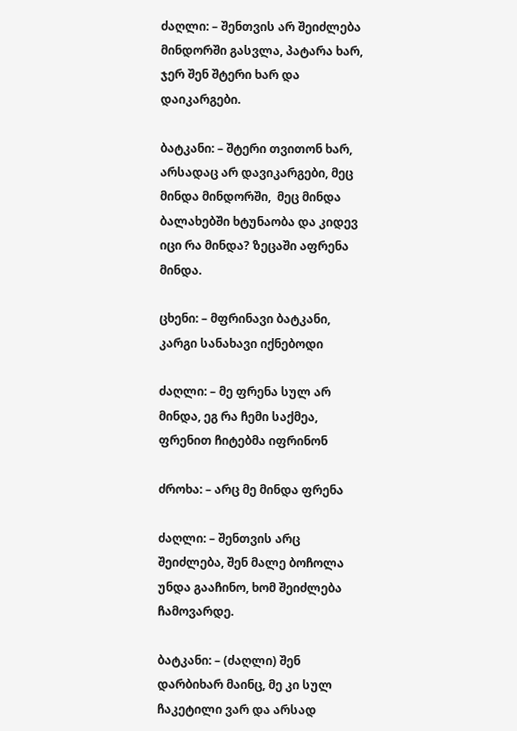ძაღლი: – შენთვის არ შეიძლება მინდორში გასვლა, პატარა ხარ, ჯერ შენ შტერი ხარ და დაიკარგები.

ბატკანი: – შტერი თვითონ ხარ, არსადაც არ დავიკარგები, მეც მინდა მინდორში,  მეც მინდა ბალახებში ხტუნაობა და კიდევ იცი რა მინდა? ზეცაში აფრენა მინდა.

ცხენი: – მფრინავი ბატკანი, კარგი სანახავი იქნებოდი

ძაღლი: – მე ფრენა სულ არ მინდა, ეგ რა ჩემი საქმეა, ფრენით ჩიტებმა იფრინონ

ძროხა: – არც მე მინდა ფრენა

ძაღლი: – შენთვის არც შეიძლება, შენ მალე ბოჩოლა უნდა გააჩინო, ხომ შეიძლება ჩამოვარდე.

ბატკანი: – (ძაღლი) შენ დარბიხარ მაინც, მე კი სულ ჩაკეტილი ვარ და არსად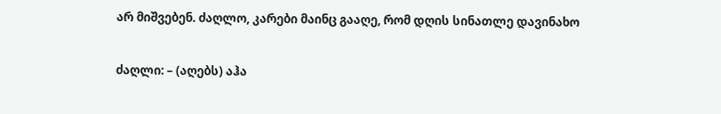არ მიშვებენ. ძაღლო, კარები მაინც გააღე, რომ დღის სინათლე დავინახო

ძაღლი: – (აღებს) აჰა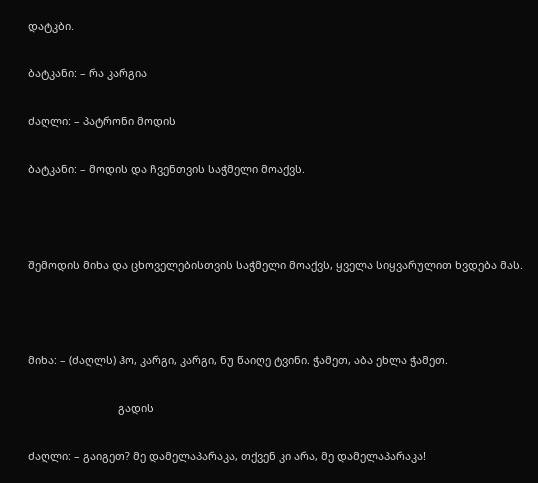დატკბი.

ბატკანი: – რა კარგია

ძაღლი: – პატრონი მოდის

ბატკანი: – მოდის და ჩვენთვის საჭმელი მოაქვს.



შემოდის მიხა და ცხოველებისთვის საჭმელი მოაქვს, ყველა სიყვარულით ხვდება მას.



მიხა: – (ძაღლს) ჰო, კარგი, კარგი, ნუ წაიღე ტვინი. ჭამეთ, აბა ეხლა ჭამეთ.

                              გადის

ძაღლი: – გაიგეთ? მე დამელაპარაკა, თქვენ კი არა, მე დამელაპარაკა!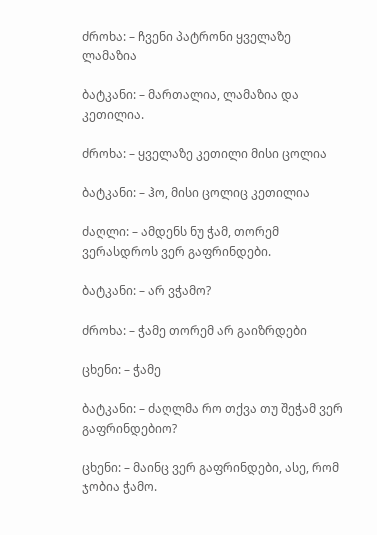ძროხა: – ჩვენი პატრონი ყველაზე ლამაზია

ბატკანი: – მართალია, ლამაზია და  კეთილია.

ძროხა: – ყველაზე კეთილი მისი ცოლია

ბატკანი: – ჰო, მისი ცოლიც კეთილია

ძაღლი: – ამდენს ნუ ჭამ, თორემ ვერასდროს ვერ გაფრინდები.

ბატკანი: – არ ვჭამო?

ძროხა: – ჭამე თორემ არ გაიზრდები

ცხენი: – ჭამე

ბატკანი: – ძაღლმა რო თქვა თუ შეჭამ ვერ გაფრინდებიო?

ცხენი: – მაინც ვერ გაფრინდები, ასე, რომ ჯობია ჭამო.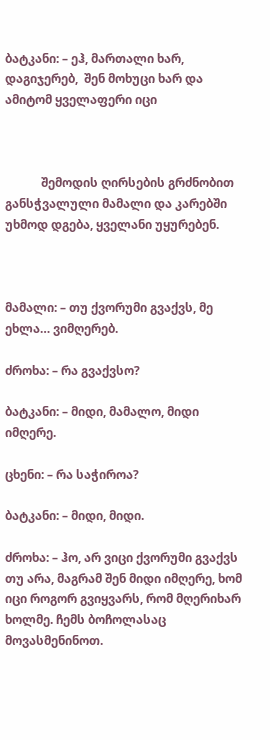ბატკანი: – ეჰ, მართალი ხარ, დაგიჯერებ,  შენ მოხუცი ხარ და ამიტომ ყველაფერი იცი



            შემოდის ღირსების გრძნობით განსჭვალული მამალი და კარებში უხმოდ დგება, ყველანი უყურებენ.



მამალი: – თუ ქვორუმი გვაქვს, მე ეხლა… ვიმღერებ.

ძროხა: – რა გვაქვსო?

ბატკანი: – მიდი, მამალო, მიდი იმღერე.

ცხენი: – რა საჭიროა?

ბატკანი: – მიდი, მიდი.

ძროხა: – ჰო, არ ვიცი ქვორუმი გვაქვს თუ არა, მაგრამ შენ მიდი იმღერე, ხომ იცი როგორ გვიყვარს, რომ მღერიხარ ხოლმე. ჩემს ბოჩოლასაც მოვასმენინოთ.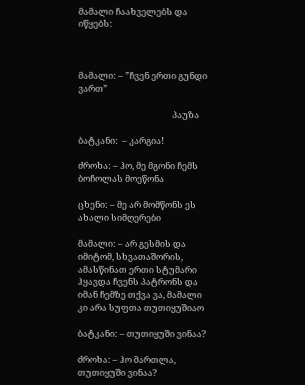მამალი ჩაახველებს და იწყებს:



მამალი: – ”ჩვენ ერთი გუნდი ვართ”

                                               პაუზა

ბატკანი:  – კარგია!

ძროხა: – ჰო, მე მგონი ჩემს ბოჩოლას მოეწონა

ცხენი: – მე არ მომწონს ეს ახალი სიმღერები

მამალი: – არ გესმის და იმიტომ, სხვათაშორის, ამასწინათ ერთი სტუმარი ჰყავდა ჩვენს პატრონს და იმან ჩემზე თქვა ვა, მამალი კი არა სუფთა თუთიყუშიაო

ბატკანი: – თუთიყუში ვინაა?

ძროხა: – ჰო მართლა, თუთიყუში ვინაა?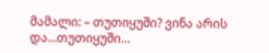მამალი: – თუთიყუში? ვინა არის და…თუთიყუში…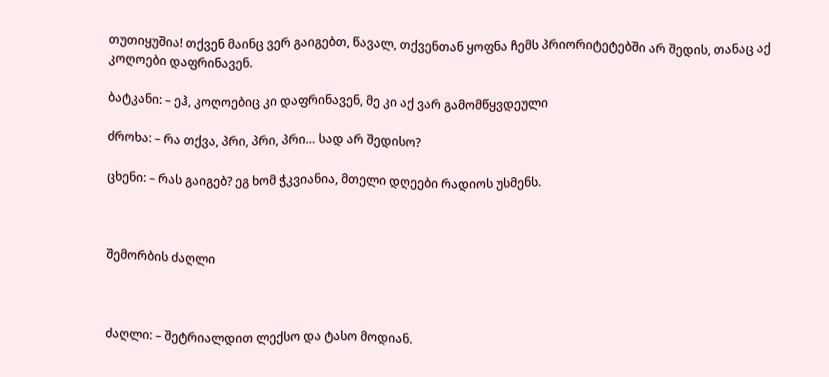თუთიყუშია! თქვენ მაინც ვერ გაიგებთ, წავალ, თქვენთან ყოფნა ჩემს პრიორიტეტებში არ შედის, თანაც აქ კოღოები დაფრინავენ.

ბატკანი: – ეჰ, კოღოებიც კი დაფრინავენ, მე კი აქ ვარ გამომწყვდეული

ძროხა: – რა თქვა, პრი, პრი, პრი… სად არ შედისო?

ცხენი: – რას გაიგებ? ეგ ხომ ჭკვიანია, მთელი დღეები რადიოს უსმენს.



შემორბის ძაღლი



ძაღლი: – შეტრიალდით ლექსო და ტასო მოდიან.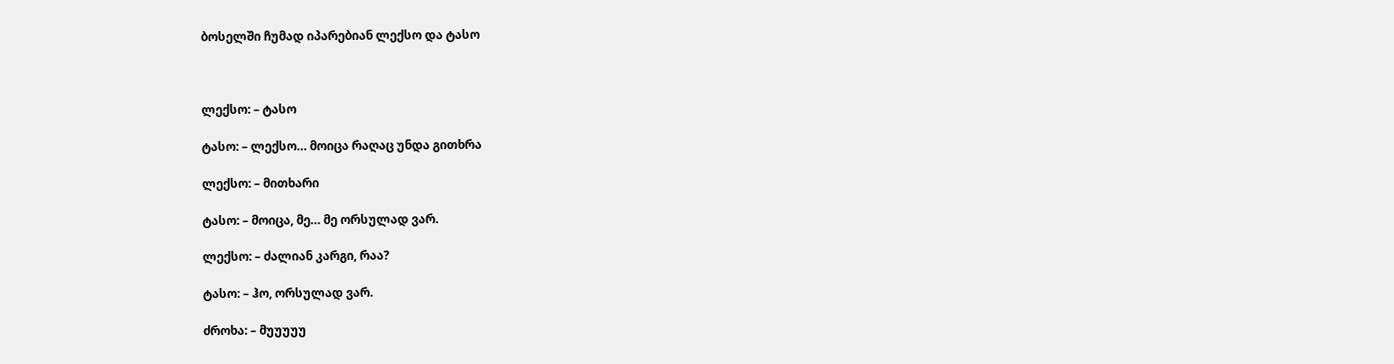ბოსელში ჩუმად იპარებიან ლექსო და ტასო



ლექსო: – ტასო

ტასო: – ლექსო… მოიცა რაღაც უნდა გითხრა

ლექსო: – მითხარი

ტასო: – მოიცა, მე… მე ორსულად ვარ.

ლექსო: – ძალიან კარგი, რაა?

ტასო: – ჰო, ორსულად ვარ.

ძროხა: – მუუუუუ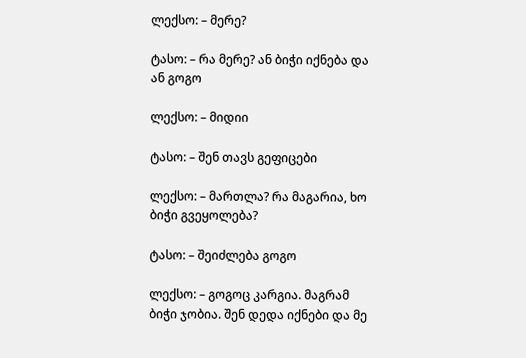ლექსო: – მერე?

ტასო: – რა მერე? ან ბიჭი იქნება და ან გოგო

ლექსო: – მიდიი

ტასო: – შენ თავს გეფიცები

ლექსო: – მართლა? რა მაგარია, ხო ბიჭი გვეყოლება?

ტასო: – შეიძლება გოგო

ლექსო: – გოგოც კარგია. მაგრამ ბიჭი ჯობია. შენ დედა იქნები და მე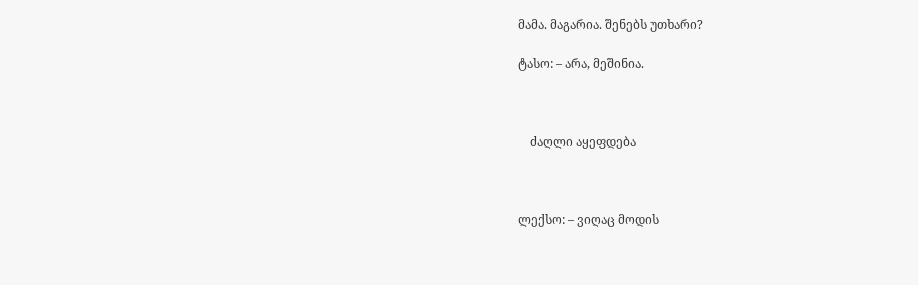მამა. მაგარია. შენებს უთხარი?

ტასო: – არა, მეშინია.



    ძაღლი აყეფდება



ლექსო: – ვიღაც მოდის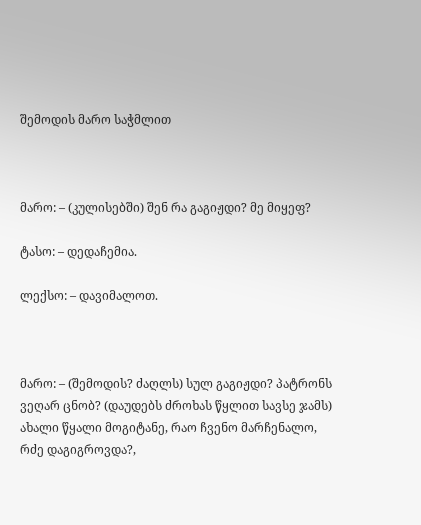შემოდის მარო საჭმლით



მარო: – (კულისებში) შენ რა გაგიჟდი? მე მიყეფ?

ტასო: – დედაჩემია.

ლექსო: – დავიმალოთ.



მარო: – (შემოდის? ძაღლს) სულ გაგიჟდი? პატრონს ვეღარ ცნობ? (დაუდებს ძროხას წყლით სავსე ჯამს) ახალი წყალი მოგიტანე, რაო ჩვენო მარჩენალო, რძე დაგიგროვდა?,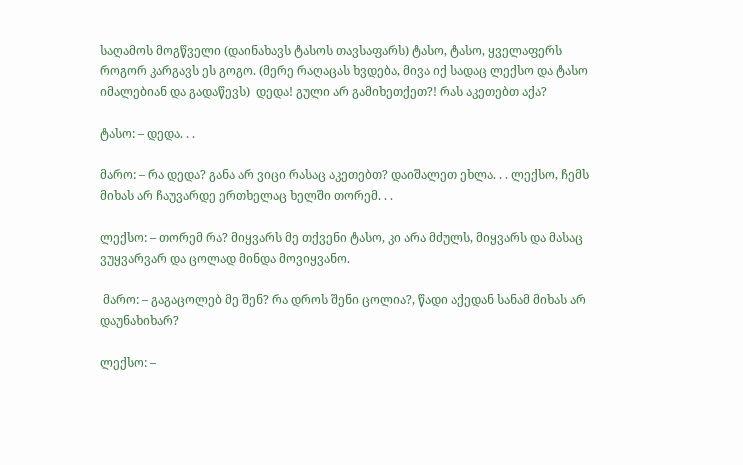საღამოს მოგწველი (დაინახავს ტასოს თავსაფარს) ტასო, ტასო, ყველაფერს როგორ კარგავს ეს გოგო. (მერე რაღაცას ხვდება, მივა იქ სადაც ლექსო და ტასო იმალებიან და გადაწევს)  დედა! გული არ გამიხეთქეთ?! რას აკეთებთ აქა?

ტასო: – დედა. . .

მარო: – რა დედა? განა არ ვიცი რასაც აკეთებთ? დაიშალეთ ეხლა. . . ლექსო, ჩემს მიხას არ ჩაუვარდე ერთხელაც ხელში თორემ. . .

ლექსო: – თორემ რა? მიყვარს მე თქვენი ტასო, კი არა მძულს, მიყვარს და მასაც ვუყვარვარ და ცოლად მინდა მოვიყვანო.

 მარო: – გაგაცოლებ მე შენ? რა დროს შენი ცოლია?, წადი აქედან სანამ მიხას არ დაუნახიხარ?

ლექსო: –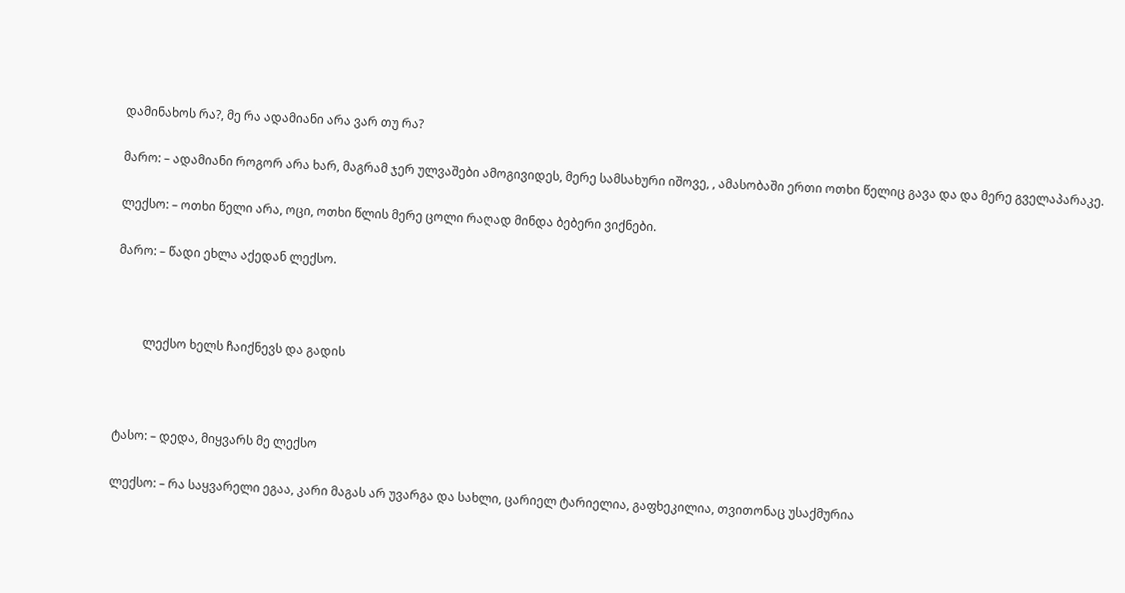დამინახოს რა?, მე რა ადამიანი არა ვარ თუ რა?

მარო: – ადამიანი როგორ არა ხარ, მაგრამ ჯერ ულვაშები ამოგივიდეს, მერე სამსახური იშოვე, , ამასობაში ერთი ოთხი წელიც გავა და და მერე გველაპარაკე.

ლექსო: – ოთხი წელი არა, ოცი, ოთხი წლის მერე ცოლი რაღად მინდა ბებერი ვიქნები.

მარო: – წადი ეხლა აქედან ლექსო.



         ლექსო ხელს ჩაიქნევს და გადის



ტასო: – დედა, მიყვარს მე ლექსო

ლექსო: – რა საყვარელი ეგაა, კარი მაგას არ უვარგა და სახლი, ცარიელ ტარიელია, გაფხეკილია, თვითონაც უსაქმურია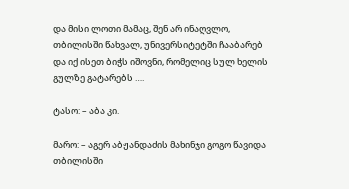და მისი ლოთი მამაც, შენ არ ინაღვლო, თბილისში წახვალ, უნივერსიტეტში ჩააბარებ და იქ ისეთ ბიჭს იშოვნი, რომელიც სულ ხელის გულზე გატარებს ….

ტასო: – აბა კი.

მარო: – აგერ აბჟანდაძის მახინჯი გოგო წავიდა თბილისში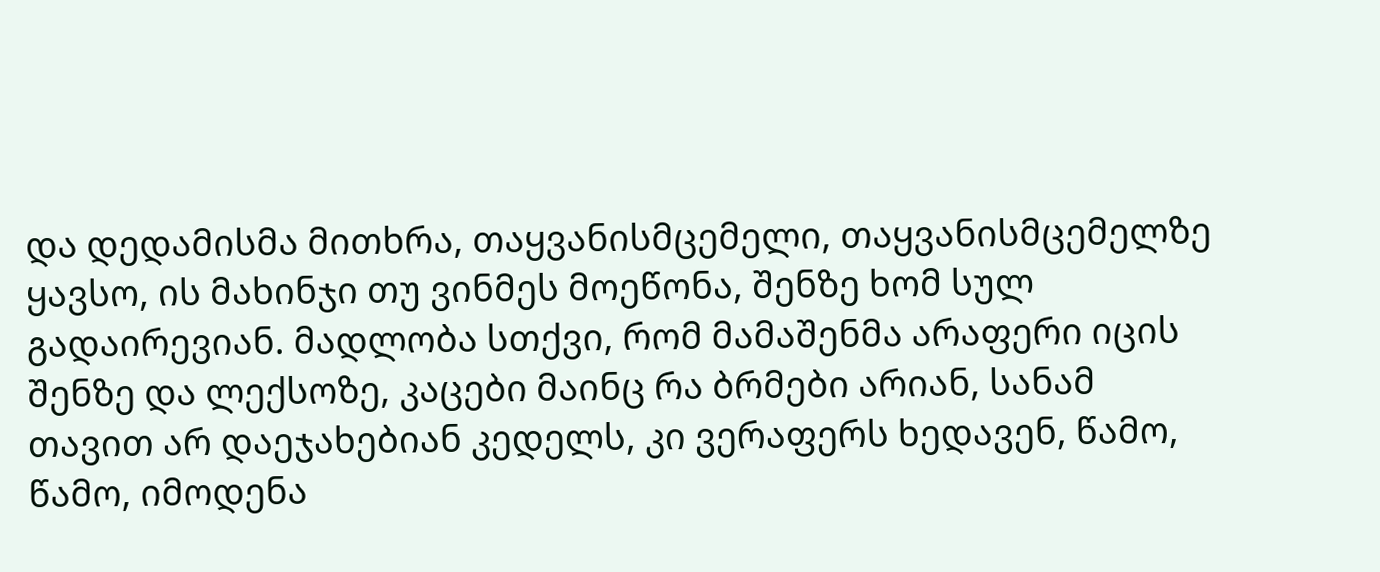და დედამისმა მითხრა, თაყვანისმცემელი, თაყვანისმცემელზე ყავსო, ის მახინჯი თუ ვინმეს მოეწონა, შენზე ხომ სულ გადაირევიან. მადლობა სთქვი, რომ მამაშენმა არაფერი იცის შენზე და ლექსოზე, კაცები მაინც რა ბრმები არიან, სანამ თავით არ დაეჯახებიან კედელს, კი ვერაფერს ხედავენ, წამო, წამო, იმოდენა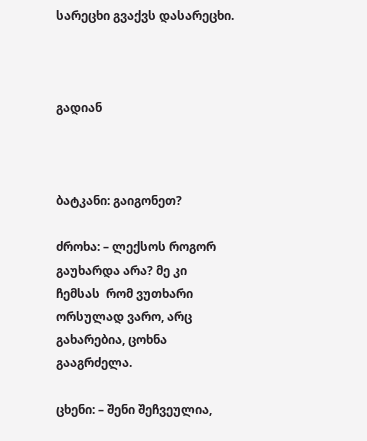სარეცხი გვაქვს დასარეცხი.



გადიან



ბატკანი: გაიგონეთ?

ძროხა: – ლექსოს როგორ გაუხარდა არა? მე კი  ჩემსას  რომ ვუთხარი ორსულად ვარო, არც გახარებია, ცოხნა გააგრძელა.

ცხენი: – შენი შეჩვეულია,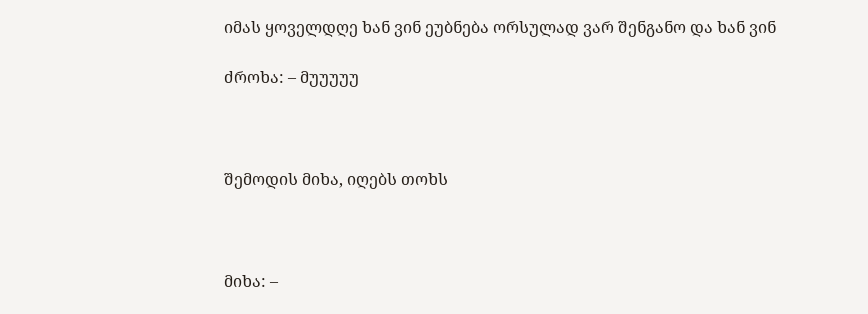იმას ყოველდღე ხან ვინ ეუბნება ორსულად ვარ შენგანო და ხან ვინ

ძროხა: – მუუუუუ



შემოდის მიხა, იღებს თოხს



მიხა: –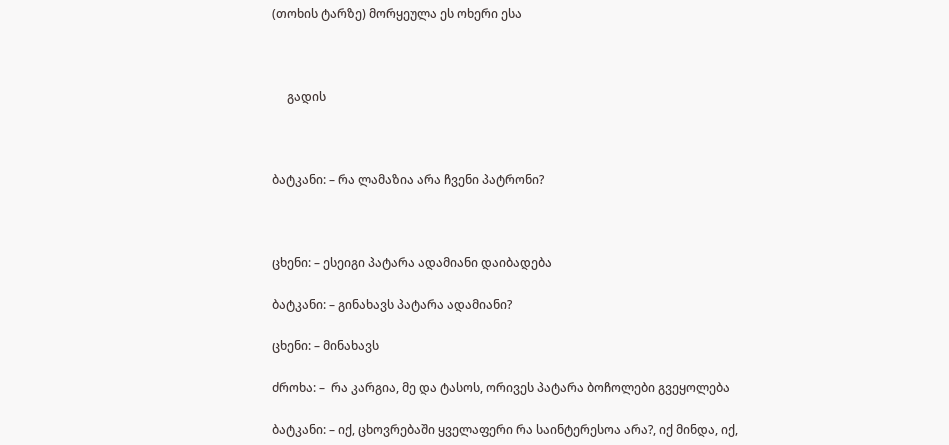(თოხის ტარზე) მორყეულა ეს ოხერი ესა



     გადის



ბატკანი: – რა ლამაზია არა ჩვენი პატრონი?



ცხენი: – ესეიგი პატარა ადამიანი დაიბადება

ბატკანი: – გინახავს პატარა ადამიანი?

ცხენი: – მინახავს

ძროხა: –  რა კარგია, მე და ტასოს, ორივეს პატარა ბოჩოლები გვეყოლება

ბატკანი: – იქ, ცხოვრებაში ყველაფერი რა საინტერესოა არა?, იქ მინდა, იქ,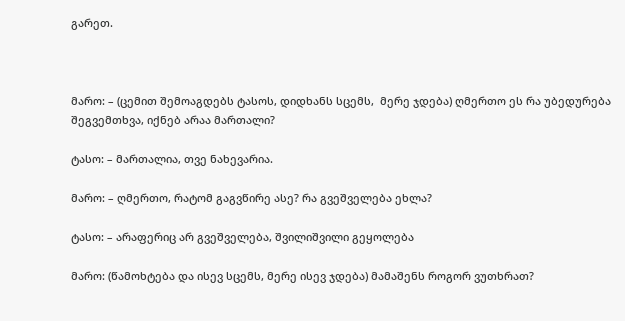გარეთ.



მარო: – (ცემით შემოაგდებს ტასოს, დიდხანს სცემს,  მერე ჯდება) ღმერთო ეს რა უბედურება შეგვემთხვა, იქნებ არაა მართალი?

ტასო: – მართალია, თვე ნახევარია.

მარო: – ღმერთო, რატომ გაგვწირე ასე? რა გვეშველება ეხლა?

ტასო: – არაფერიც არ გვეშველება, შვილიშვილი გეყოლება

მარო: (წამოხტება და ისევ სცემს, მერე ისევ ჯდება) მამაშენს როგორ ვუთხრათ?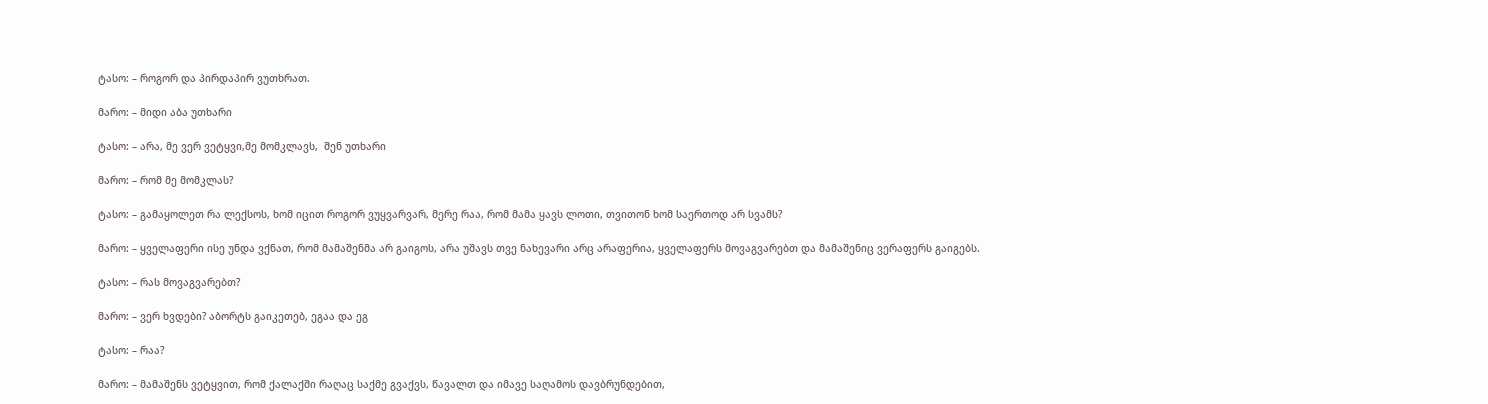ტასო: – როგორ და პირდაპირ ვუთხრათ.

მარო: – მიდი აბა უთხარი

ტასო: – არა, მე ვერ ვეტყვი,მე მომკლავს,  შენ უთხარი

მარო: – რომ მე მომკლას?

ტასო: – გამაყოლეთ რა ლექსოს, ხომ იცით როგორ ვუყვარვარ, მერე რაა, რომ მამა ყავს ლოთი, თვითონ ხომ საერთოდ არ სვამს?

მარო: – ყველაფერი ისე უნდა ვქნათ, რომ მამაშენმა არ გაიგოს, არა უშავს თვე ნახევარი არც არაფერია, ყველაფერს მოვაგვარებთ და მამაშენიც ვერაფერს გაიგებს.

ტასო: – რას მოვაგვარებთ?

მარო: – ვერ ხვდები? აბორტს გაიკეთებ, ეგაა და ეგ

ტასო: – რაა?

მარო: – მამაშენს ვეტყვით, რომ ქალაქში რაღაც საქმე გვაქვს, წავალთ და იმავე საღამოს დავბრუნდებით,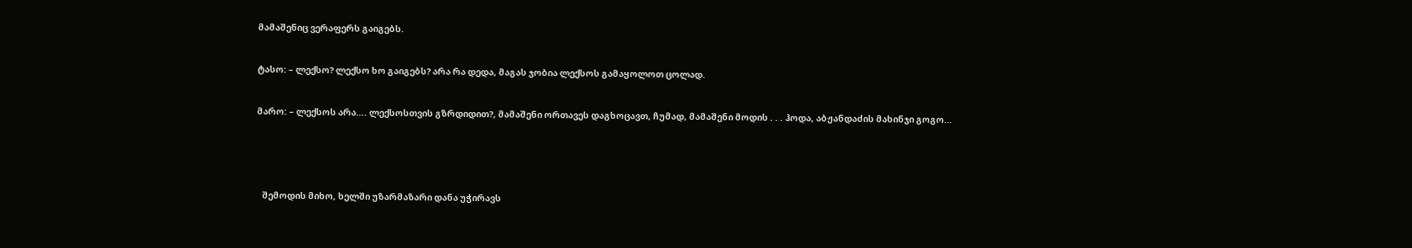მამაშენიც ვერაფერს გაიგებს.

ტასო: – ლექსო? ლექსო ხო გაიგებს? არა რა დედა, მაგას ჯობია ლექსოს გამაყოლოთ ცოლად.

მარო: – ლექსოს არა…. ლექსოსთვის გზრდიდით?, მამაშენი ორთავეს დაგხოცავთ, ჩუმად, მამაშენი მოდის . . . ჰოდა, აბჟანდაძის მახინჯი გოგო…



   შემოდის მიხო, ხელში უზარმაზარი დანა უჭირავს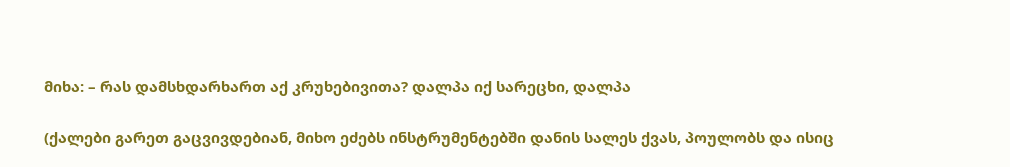მიხა: – რას დამსხდარხართ აქ კრუხებივითა? დალპა იქ სარეცხი, დალპა

(ქალები გარეთ გაცვივდებიან, მიხო ეძებს ინსტრუმენტებში დანის სალეს ქვას, პოულობს და ისიც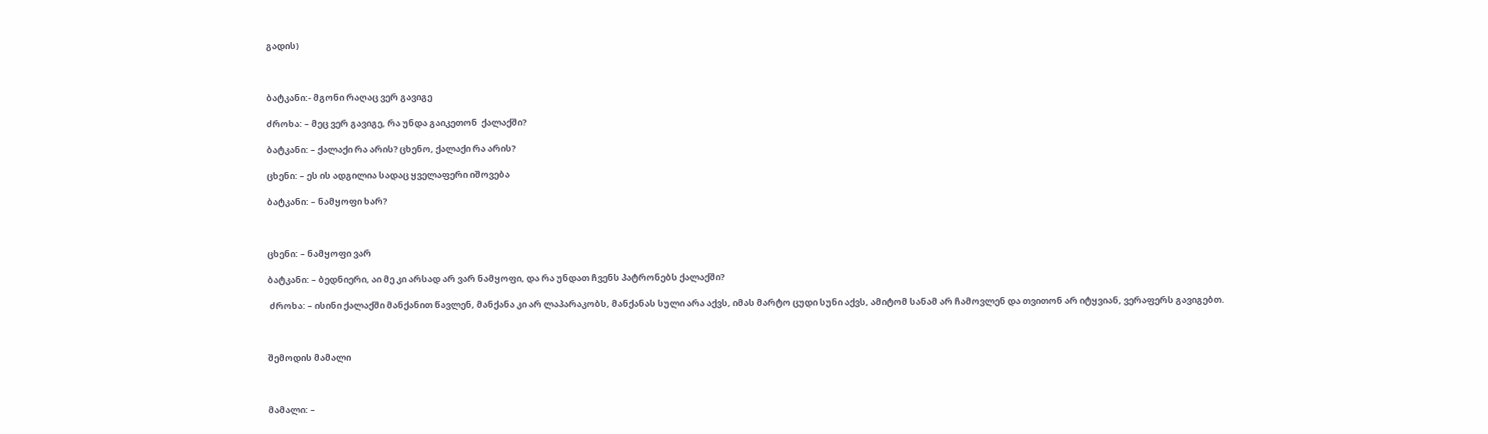გადის)



ბატკანი:- მგონი რაღაც ვერ გავიგე

ძროხა: – მეც ვერ გავიგე, რა უნდა გაიკეთონ  ქალაქში?

ბატკანი: – ქალაქი რა არის? ცხენო, ქალაქი რა არის?

ცხენი: – ეს ის ადგილია სადაც ყველაფერი იშოვება

ბატკანი: – ნამყოფი ხარ?



ცხენი: – ნამყოფი ვარ

ბატკანი: – ბედნიერი, აი მე კი არსად არ ვარ ნამყოფი, და რა უნდათ ჩვენს პატრონებს ქალაქში?

 ძროხა: – ისინი ქალაქში მანქანით წავლენ, მანქანა კი არ ლაპარაკობს, მანქანას სული არა აქვს, იმას მარტო ცუდი სუნი აქვს, ამიტომ სანამ არ ჩამოვლენ და თვითონ არ იტყვიან, ვერაფერს გავიგებთ.



შემოდის მამალი



მამალი: –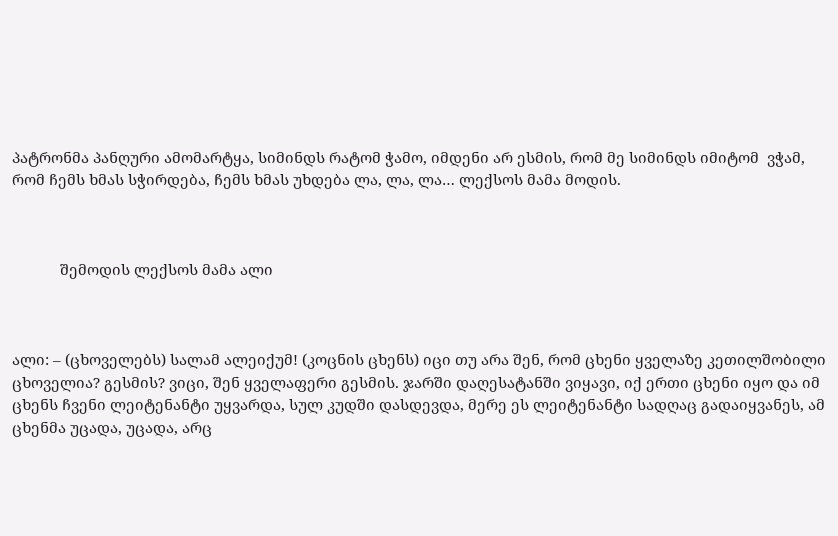პატრონმა პანღური ამომარტყა, სიმინდს რატომ ჭამო, იმდენი არ ესმის, რომ მე სიმინდს იმიტომ  ვჭამ, რომ ჩემს ხმას სჭირდება, ჩემს ხმას უხდება ლა, ლა, ლა… ლექსოს მამა მოდის.



            შემოდის ლექსოს მამა ალი



ალი: – (ცხოველებს) სალამ ალეიქუმ! (კოცნის ცხენს) იცი თუ არა შენ, რომ ცხენი ყველაზე კეთილშობილი ცხოველია? გესმის? ვიცი, შენ ყველაფერი გესმის. ჯარში დაღესატანში ვიყავი, იქ ერთი ცხენი იყო და იმ ცხენს ჩვენი ლეიტენანტი უყვარდა, სულ კუდში დასდევდა, მერე ეს ლეიტენანტი სადღაც გადაიყვანეს, ამ ცხენმა უცადა, უცადა, არც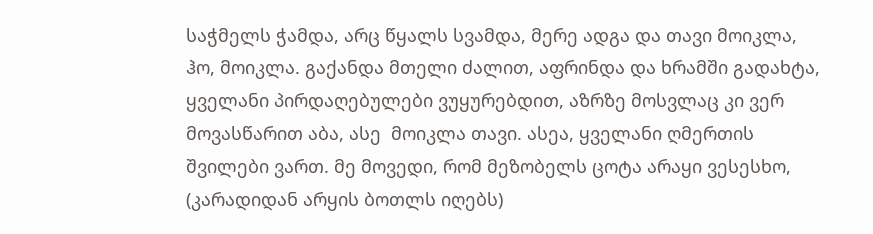საჭმელს ჭამდა, არც წყალს სვამდა, მერე ადგა და თავი მოიკლა, ჰო, მოიკლა. გაქანდა მთელი ძალით, აფრინდა და ხრამში გადახტა, ყველანი პირდაღებულები ვუყურებდით, აზრზე მოსვლაც კი ვერ მოვასწარით აბა, ასე  მოიკლა თავი. ასეა, ყველანი ღმერთის შვილები ვართ. მე მოვედი, რომ მეზობელს ცოტა არაყი ვესესხო, (კარადიდან არყის ბოთლს იღებს)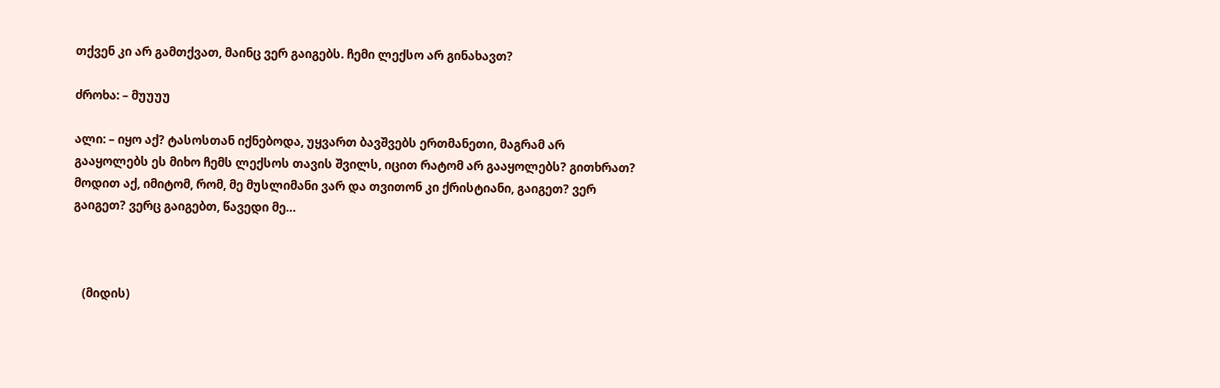თქვენ კი არ გამთქვათ, მაინც ვერ გაიგებს. ჩემი ლექსო არ გინახავთ?

ძროხა: – მუუუუ

ალი: – იყო აქ? ტასოსთან იქნებოდა, უყვართ ბავშვებს ერთმანეთი, მაგრამ არ გააყოლებს ეს მიხო ჩემს ლექსოს თავის შვილს, იცით რატომ არ გააყოლებს? გითხრათ? მოდით აქ, იმიტომ, რომ, მე მუსლიმანი ვარ და თვითონ კი ქრისტიანი, გაიგეთ? ვერ გაიგეთ? ვერც გაიგებთ, წავედი მე…



   (მიდის)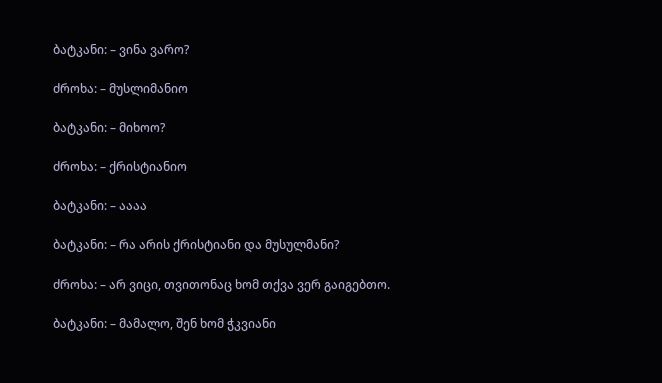ბატკანი: – ვინა ვარო?

ძროხა: – მუსლიმანიო

ბატკანი: – მიხოო?

ძროხა: – ქრისტიანიო

ბატკანი: – აააა

ბატკანი: – რა არის ქრისტიანი და მუსულმანი?

ძროხა: – არ ვიცი, თვითონაც ხომ თქვა ვერ გაიგებთო.

ბატკანი: – მამალო, შენ ხომ ჭკვიანი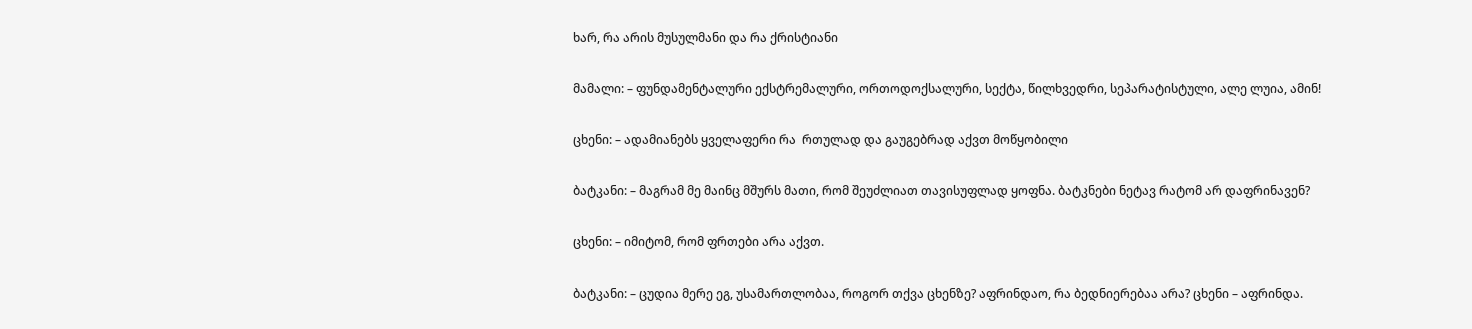ხარ, რა არის მუსულმანი და რა ქრისტიანი

მამალი: – ფუნდამენტალური ექსტრემალური, ორთოდოქსალური, სექტა, წილხვედრი, სეპარატისტული, ალე ლუია, ამინ!

ცხენი: – ადამიანებს ყველაფერი რა  რთულად და გაუგებრად აქვთ მოწყობილი

ბატკანი: – მაგრამ მე მაინც მშურს მათი, რომ შეუძლიათ თავისუფლად ყოფნა. ბატკნები ნეტავ რატომ არ დაფრინავენ?

ცხენი: – იმიტომ, რომ ფრთები არა აქვთ.

ბატკანი: – ცუდია მერე ეგ, უსამართლობაა, როგორ თქვა ცხენზე? აფრინდაო, რა ბედნიერებაა არა? ცხენი – აფრინდა.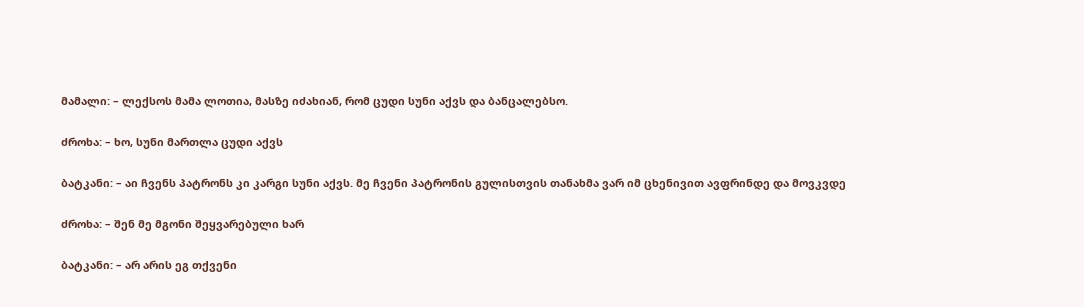მამალი: – ლექსოს მამა ლოთია, მასზე იძახიან, რომ ცუდი სუნი აქვს და ბანცალებსო.

ძროხა: – ხო, სუნი მართლა ცუდი აქვს

ბატკანი: – აი ჩვენს პატრონს კი კარგი სუნი აქვს. მე ჩვენი პატრონის გულისთვის თანახმა ვარ იმ ცხენივით ავფრინდე და მოვკვდე

ძროხა: – შენ მე მგონი შეყვარებული ხარ

ბატკანი: – არ არის ეგ თქვენი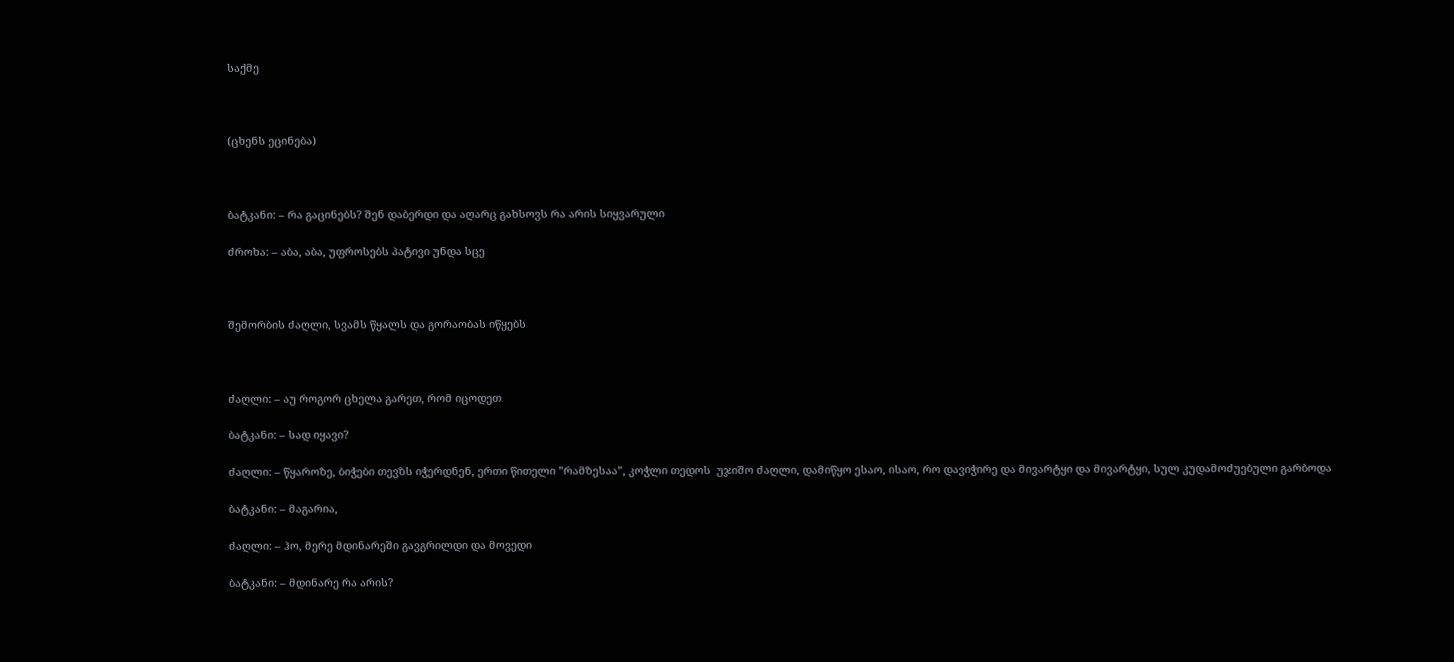საქმე



(ცხენს ეცინება)



ბატკანი: – რა გაცინებს? შენ დაბერდი და აღარც გახსოვს რა არის სიყვარული

ძროხა: – აბა, აბა, უფროსებს პატივი უნდა სცე



შემორბის ძაღლი, სვამს წყალს და გორაობას იწყებს



ძაღლი: – აუ როგორ ცხელა გარეთ, რომ იცოდეთ

ბატკანი: – სად იყავი?

ძაღლი: – წყაროზე, ბიჭები თევზს იჭერდნენ, ერთი წითელი ”რამზესაა”, კოჭლი თედოს  უჯიშო ძაღლი, დამიწყო ესაო, ისაო, რო დავიჭირე და მივარტყი და მივარტყი, სულ კუდამოძუებული გარბოდა

ბატკანი: – მაგარია,

ძაღლი: – ჰო, მერე მდინარეში გავგრილდი და მოვედი

ბატკანი: – მდინარე რა არის?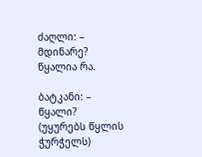ძაღლი: – მდინარე? წყალია რა.

ბატკანი: – წყალი? (უყურებს წყლის ჭურჭელს)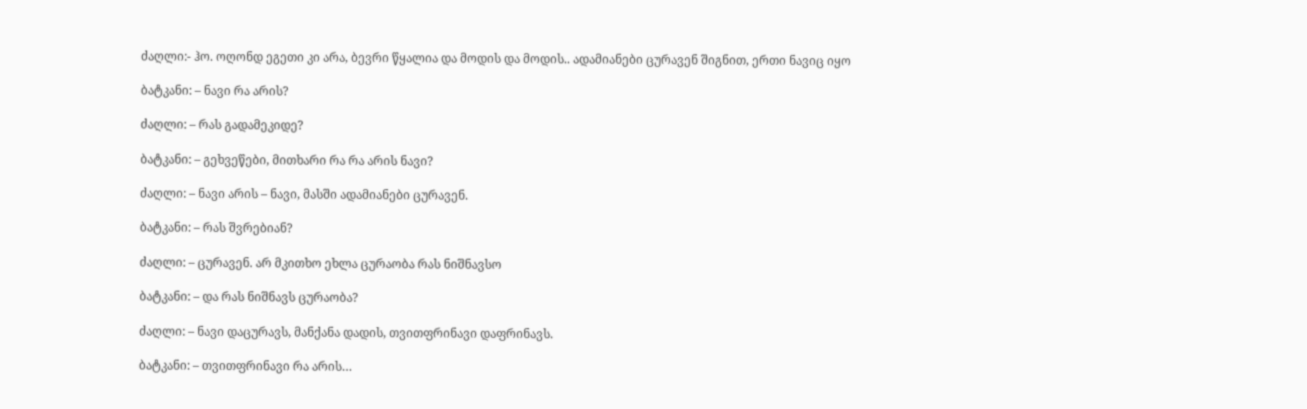ძაღლი:- ჰო. ოღონდ ეგეთი კი არა, ბევრი წყალია და მოდის და მოდის.. ადამიანები ცურავენ შიგნით, ერთი ნავიც იყო

ბატკანი: – ნავი რა არის?

ძაღლი: – რას გადამეკიდე?

ბატკანი: – გეხვეწები, მითხარი რა რა არის ნავი?

ძაღლი: – ნავი არის – ნავი, მასში ადამიანები ცურავენ.

ბატკანი: – რას შვრებიან?

ძაღლი: – ცურავენ. არ მკითხო ეხლა ცურაობა რას ნიშნავსო

ბატკანი: – და რას ნიშნავს ცურაობა?

ძაღლი: – ნავი დაცურავს, მანქანა დადის, თვითფრინავი დაფრინავს.

ბატკანი: – თვითფრინავი რა არის…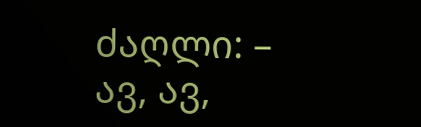ძაღლი: – ავ, ავ,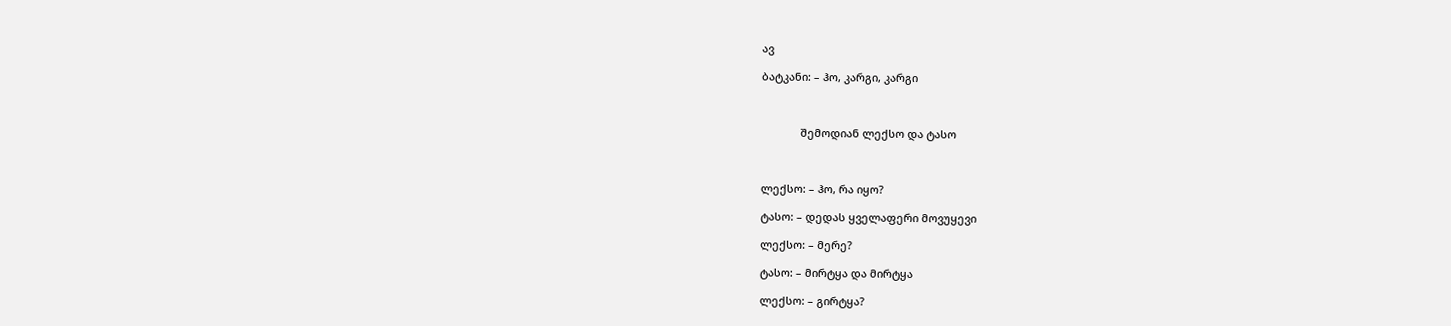ავ

ბატკანი: – ჰო, კარგი, კარგი



             შემოდიან ლექსო და ტასო



ლექსო: – ჰო, რა იყო?

ტასო: – დედას ყველაფერი მოვუყევი

ლექსო: – მერე?

ტასო: – მირტყა და მირტყა

ლექსო: – გირტყა?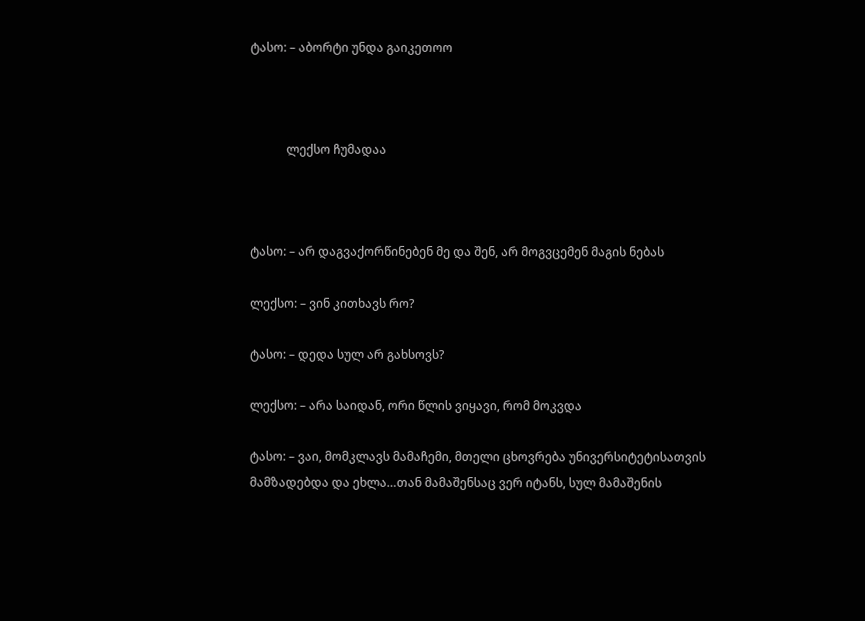ტასო: – აბორტი უნდა გაიკეთოო



            ლექსო ჩუმადაა



ტასო: – არ დაგვაქორწინებენ მე და შენ, არ მოგვცემენ მაგის ნებას

ლექსო: – ვინ კითხავს რო?

ტასო: – დედა სულ არ გახსოვს?

ლექსო: – არა საიდან, ორი წლის ვიყავი, რომ მოკვდა

ტასო: – ვაი, მომკლავს მამაჩემი, მთელი ცხოვრება უნივერსიტეტისათვის მამზადებდა და ეხლა…თან მამაშენსაც ვერ იტანს, სულ მამაშენის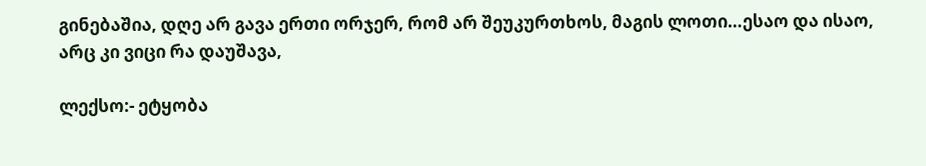გინებაშია, დღე არ გავა ერთი ორჯერ, რომ არ შეუკურთხოს, მაგის ლოთი…ესაო და ისაო, არც კი ვიცი რა დაუშავა,

ლექსო:- ეტყობა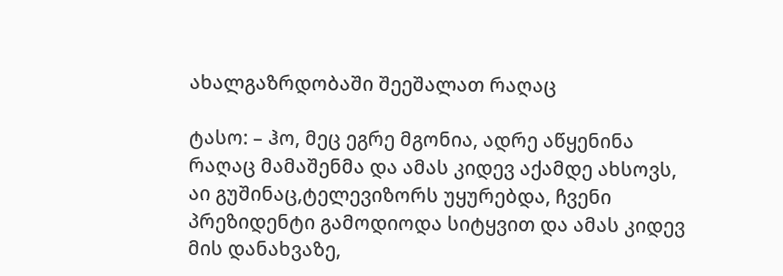ახალგაზრდობაში შეეშალათ რაღაც

ტასო: – ჰო, მეც ეგრე მგონია, ადრე აწყენინა რაღაც მამაშენმა და ამას კიდევ აქამდე ახსოვს, აი გუშინაც,ტელევიზორს უყურებდა, ჩვენი პრეზიდენტი გამოდიოდა სიტყვით და ამას კიდევ მის დანახვაზე,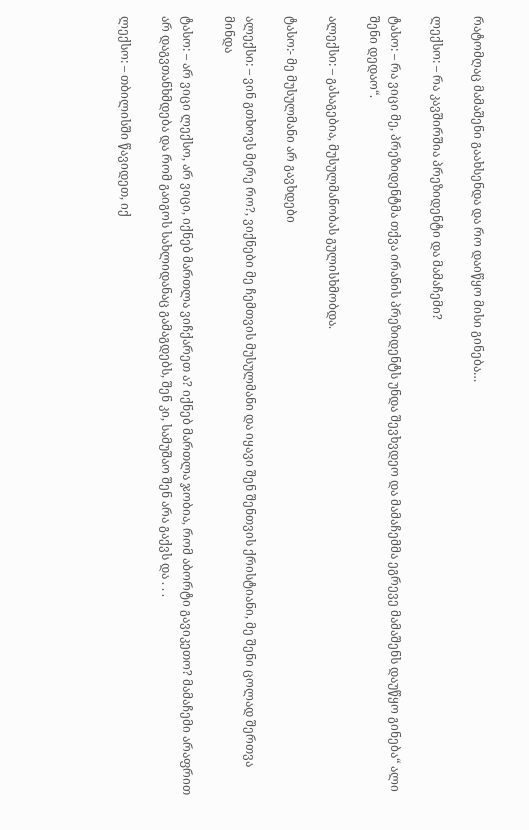რატომღაც მამაშენი გაახსენდა და რო დაიწყო მისი გინება…

ლექსო: – რა კავშირშია პრეზიდენტი და მამაჩემი?

ტასო: – რა ვიცი მე, პრეზიდენტმა თქვა ირანის პრეზიდენტს უნდა შევხვდეო და მამაჩემმა ეგრევე მამაშენს დაუწყო გინება“ ალი შენი დედაო“.

ალექსი: – გასაგებია, მუსულმანობას გულისხმობდა.

ტასო:- მე მუსულმანი არ გავხდები

ალექსი: – ვინ გთხოვს მერე რო?, ვიქნები მე ჩემთვის მუსულმანი და იყავი შენ შენთვის ქრისტიანი, მე შენი ცოლად შერთვა მინდა

ტასო: – არ ვიცი ლექსო, არ ვიცი, იქნებ მართლა ვიჩქარეთ ა? იქნებ მართლა ჯობია, რომ აბორტი გავიკეთო? მამაჩემი არაფრით არ დაგვთანხმდება და რომ გაიგოს სახლიდანაც გამაგდებს, შენ კი, სამუშაო შენ არა გაქვს და . . .

ლექსო: – თბილისში წავიდეთ, იქ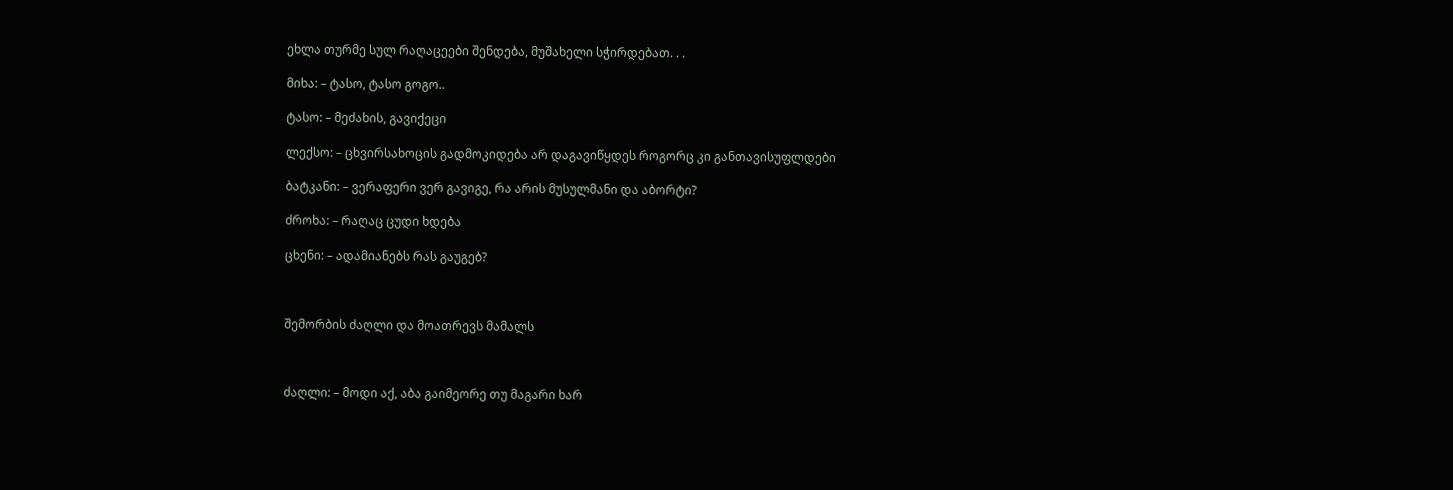ეხლა თურმე სულ რაღაცეები შენდება, მუშახელი სჭირდებათ. . .

მიხა: – ტასო, ტასო გოგო..

ტასო: – მეძახის, გავიქეცი

ლექსო: – ცხვირსახოცის გადმოკიდება არ დაგავიწყდეს როგორც კი განთავისუფლდები

ბატკანი: – ვერაფერი ვერ გავიგე, რა არის მუსულმანი და აბორტი?

ძროხა: – რაღაც ცუდი ხდება

ცხენი: – ადამიანებს რას გაუგებ?



შემორბის ძაღლი და მოათრევს მამალს



ძაღლი: – მოდი აქ, აბა გაიმეორე თუ მაგარი ხარ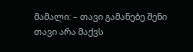მამალი: – თავი გამანებე შენი თავი არა მაქვს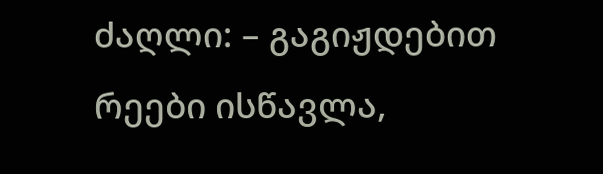ძაღლი: – გაგიჟდებით რეები ისწავლა,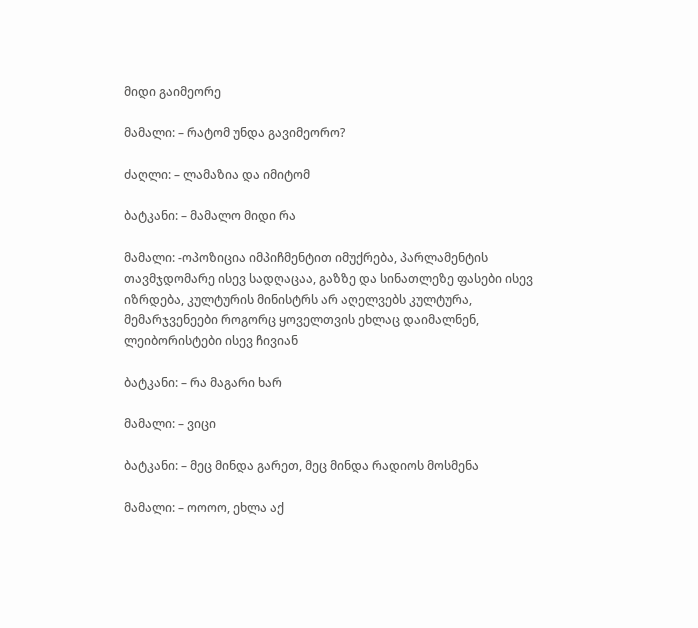მიდი გაიმეორე

მამალი: – რატომ უნდა გავიმეორო?

ძაღლი: – ლამაზია და იმიტომ

ბატკანი: – მამალო მიდი რა

მამალი: -ოპოზიცია იმპიჩმენტით იმუქრება, პარლამენტის თავმჯდომარე ისევ სადღაცაა, გაზზე და სინათლეზე ფასები ისევ იზრდება, კულტურის მინისტრს არ აღელვებს კულტურა, მემარჯვენეები როგორც ყოველთვის ეხლაც დაიმალნენ, ლეიბორისტები ისევ ჩივიან

ბატკანი: – რა მაგარი ხარ

მამალი: – ვიცი

ბატკანი: – მეც მინდა გარეთ, მეც მინდა რადიოს მოსმენა

მამალი: – ოოოო, ეხლა აქ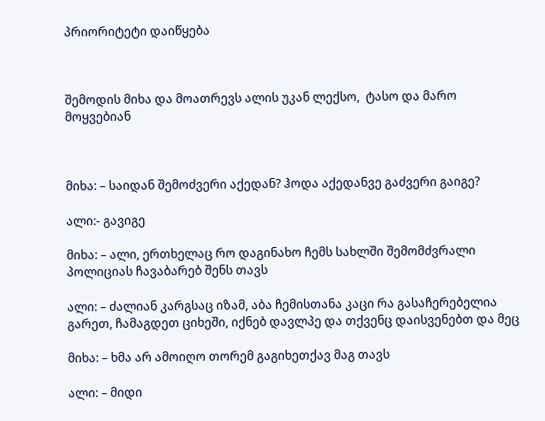პრიორიტეტი დაიწყება



შემოდის მიხა და მოათრევს ალის უკან ლექსო,  ტასო და მარო მოყვებიან



მიხა: – საიდან შემოძვერი აქედან? ჰოდა აქედანვე გაძვერი გაიგე?

ალი:- გავიგე

მიხა: – ალი, ერთხელაც რო დაგინახო ჩემს სახლში შემომძვრალი პოლიციას ჩავაბარებ შენს თავს

ალი: – ძალიან კარგსაც იზამ, აბა ჩემისთანა კაცი რა გასაჩერებელია გარეთ, ჩამაგდეთ ციხეში, იქნებ დავლპე და თქვენც დაისვენებთ და მეც

მიხა: – ხმა არ ამოიღო თორემ გაგიხეთქავ მაგ თავს

ალი: – მიდი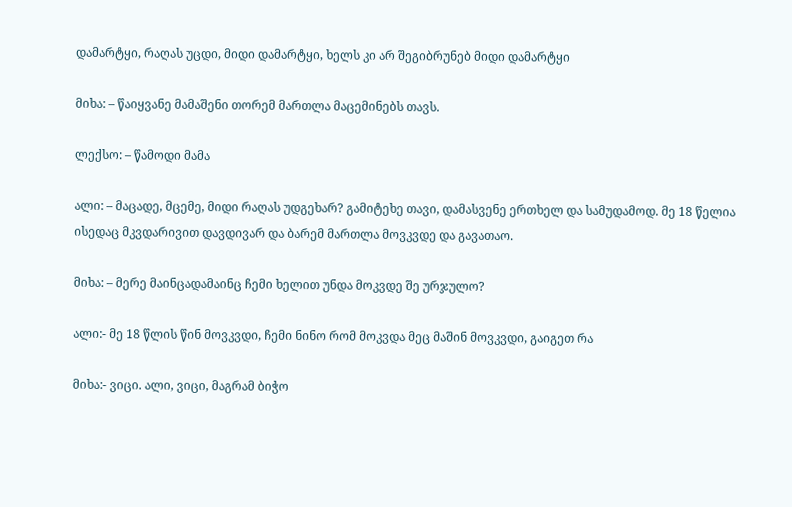დამარტყი, რაღას უცდი, მიდი დამარტყი, ხელს კი არ შეგიბრუნებ მიდი დამარტყი

მიხა: – წაიყვანე მამაშენი თორემ მართლა მაცემინებს თავს.

ლექსო: – წამოდი მამა

ალი: – მაცადე, მცემე, მიდი რაღას უდგეხარ? გამიტეხე თავი, დამასვენე ერთხელ და სამუდამოდ. მე 18 წელია ისედაც მკვდარივით დავდივარ და ბარემ მართლა მოვკვდე და გავათაო.

მიხა: – მერე მაინცადამაინც ჩემი ხელით უნდა მოკვდე შე ურჯულო?

ალი:- მე 18 წლის წინ მოვკვდი, ჩემი ნინო რომ მოკვდა მეც მაშინ მოვკვდი, გაიგეთ რა

მიხა:- ვიცი. ალი, ვიცი, მაგრამ ბიჭო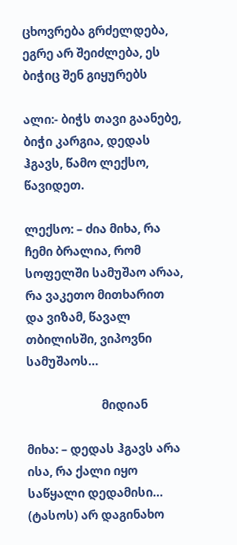ცხოვრება გრძელდება, ეგრე არ შეიძლება, ეს ბიჭიც შენ გიყურებს

ალი:- ბიჭს თავი გაანებე, ბიჭი კარგია, დედას ჰგავს, წამო ლექსო, წავიდეთ.

ლექსო: – ძია მიხა, რა ჩემი ბრალია, რომ სოფელში სამუშაო არაა, რა ვაკეთო მითხარით და ვიზამ, წავალ თბილისში, ვიპოვნი სამუშაოს…

                         მიდიან

მიხა: – დედას ჰგავს არა ისა, რა ქალი იყო საწყალი დედამისი…  (ტასოს) არ დაგინახო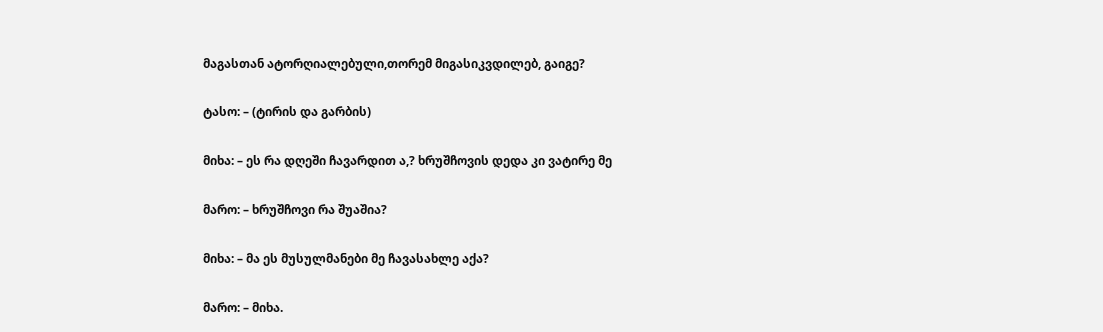მაგასთან ატორღიალებული,თორემ მიგასიკვდილებ, გაიგე?

ტასო: – (ტირის და გარბის)

მიხა: – ეს რა დღეში ჩავარდით ა,? ხრუშჩოვის დედა კი ვატირე მე

მარო: – ხრუშჩოვი რა შუაშია?

მიხა: – მა ეს მუსულმანები მე ჩავასახლე აქა?

მარო: – მიხა.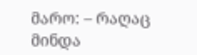მარო: – რაღაც მინდა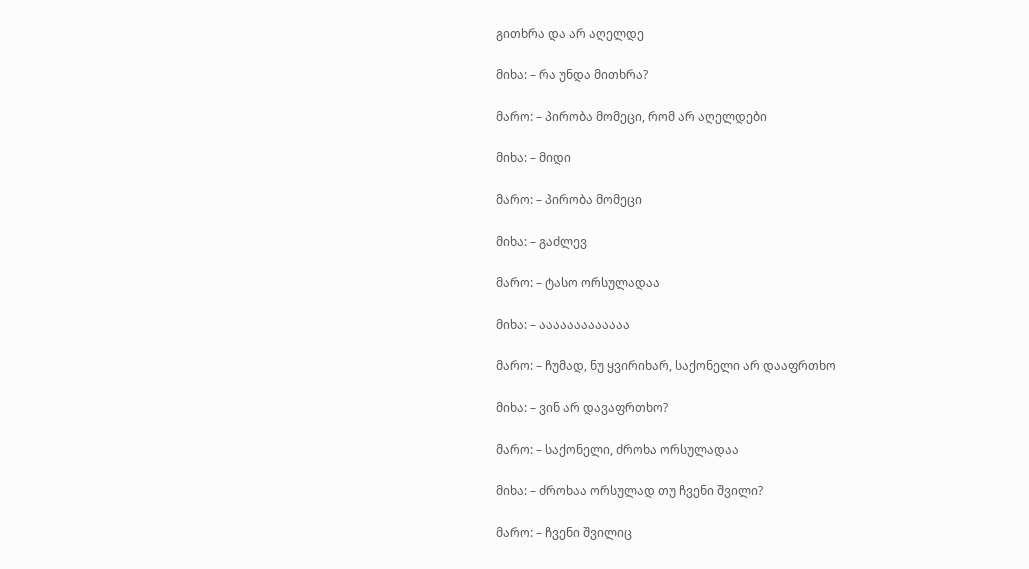გითხრა და არ აღელდე

მიხა: – რა უნდა მითხრა?

მარო: – პირობა მომეცი, რომ არ აღელდები

მიხა: – მიდი

მარო: – პირობა მომეცი

მიხა: – გაძლევ

მარო: – ტასო ორსულადაა

მიხა: – ააააააააააააა

მარო: – ჩუმად, ნუ ყვირიხარ, საქონელი არ დააფრთხო

მიხა: – ვინ არ დავაფრთხო?

მარო: – საქონელი, ძროხა ორსულადაა

მიხა: – ძროხაა ორსულად თუ ჩვენი შვილი?

მარო: – ჩვენი შვილიც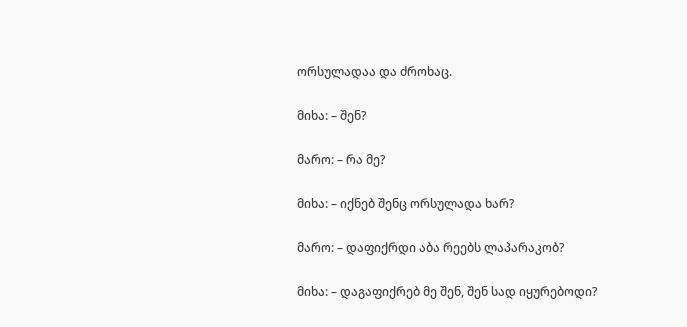ორსულადაა და ძროხაც.

მიხა: – შენ?

მარო: – რა მე?

მიხა: – იქნებ შენც ორსულადა ხარ?

მარო: – დაფიქრდი აბა რეებს ლაპარაკობ?

მიხა: – დაგაფიქრებ მე შენ, შენ სად იყურებოდი?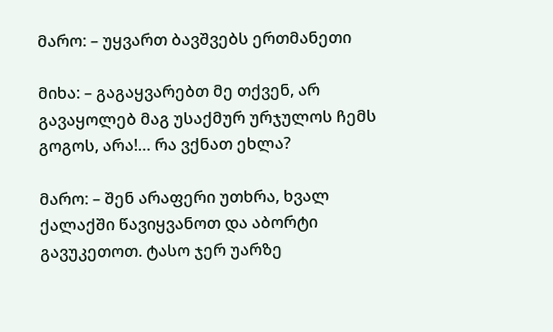მარო: – უყვართ ბავშვებს ერთმანეთი

მიხა: – გაგაყვარებთ მე თქვენ, არ გავაყოლებ მაგ უსაქმურ ურჯულოს ჩემს გოგოს, არა!… რა ვქნათ ეხლა?

მარო: – შენ არაფერი უთხრა, ხვალ ქალაქში წავიყვანოთ და აბორტი გავუკეთოთ. ტასო ჯერ უარზე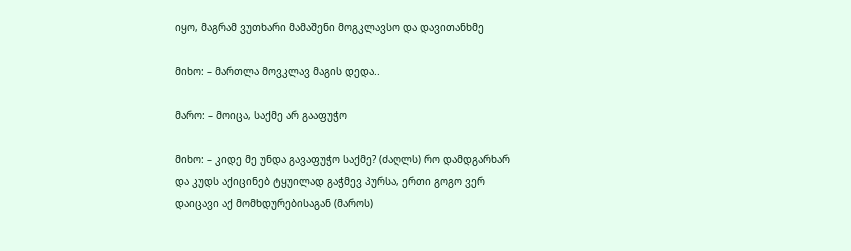იყო, მაგრამ ვუთხარი მამაშენი მოგკლავსო და დავითანხმე

მიხო: – მართლა მოვკლავ მაგის დედა..

მარო: – მოიცა, საქმე არ გააფუჭო

მიხო: – კიდე მე უნდა გავაფუჭო საქმე? (ძაღლს) რო დამდგარხარ და კუდს აქიცინებ ტყუილად გაჭმევ პურსა, ერთი გოგო ვერ დაიცავი აქ მომხდურებისაგან (მაროს)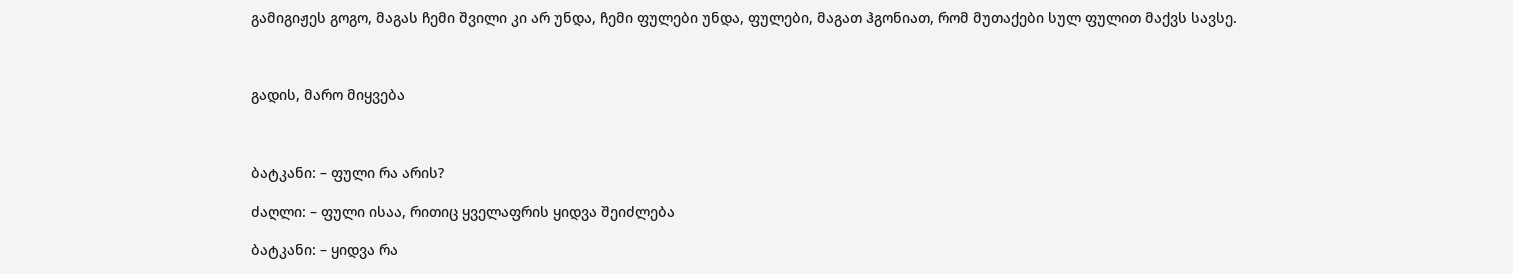გამიგიჟეს გოგო, მაგას ჩემი შვილი კი არ უნდა, ჩემი ფულები უნდა, ფულები, მაგათ ჰგონიათ, რომ მუთაქები სულ ფულით მაქვს სავსე.



გადის, მარო მიყვება



ბატკანი: – ფული რა არის?

ძაღლი: – ფული ისაა, რითიც ყველაფრის ყიდვა შეიძლება

ბატკანი: – ყიდვა რა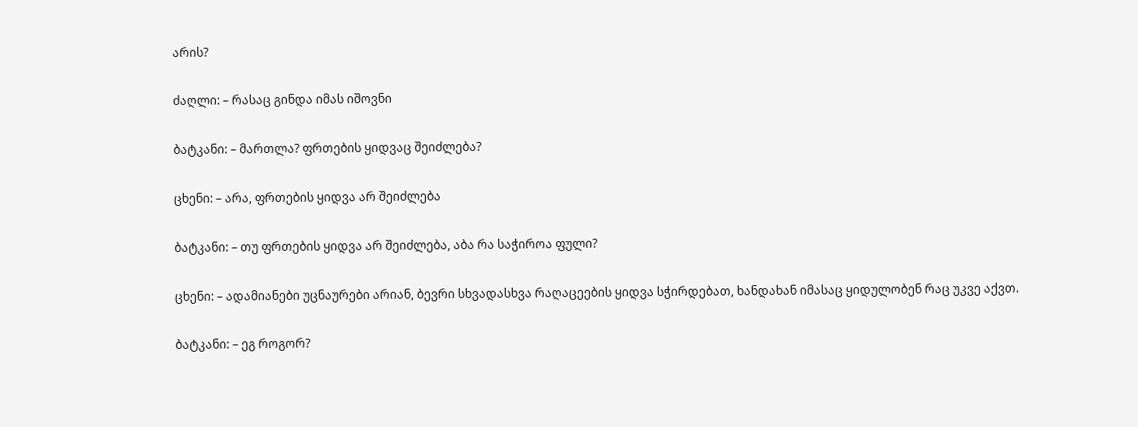არის?

ძაღლი: – რასაც გინდა იმას იშოვნი

ბატკანი: – მართლა? ფრთების ყიდვაც შეიძლება?

ცხენი: – არა, ფრთების ყიდვა არ შეიძლება

ბატკანი: – თუ ფრთების ყიდვა არ შეიძლება, აბა რა საჭიროა ფული?

ცხენი: – ადამიანები უცნაურები არიან, ბევრი სხვადასხვა რაღაცეების ყიდვა სჭირდებათ, ხანდახან იმასაც ყიდულობენ რაც უკვე აქვთ.

ბატკანი: – ეგ როგორ?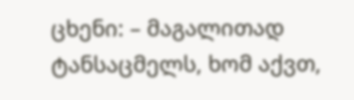ცხენი: – მაგალითად ტანსაცმელს, ხომ აქვთ,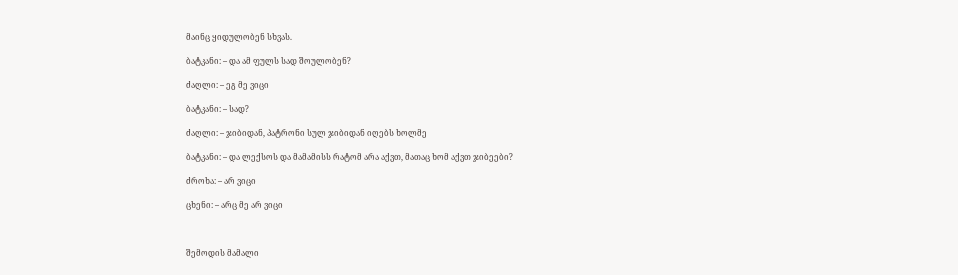მაინც ყიდულობენ სხვას.

ბატკანი: – და ამ ფულს სად შოულობენ?

ძაღლი: – ეგ მე ვიცი

ბატკანი: – სად?

ძაღლი: – ჯიბიდან, პატრონი სულ ჯიბიდან იღებს ხოლმე

ბატკანი: – და ლექსოს და მამამისს რატომ არა აქვთ, მათაც ხომ აქვთ ჯიბეები?

ძროხა: – არ ვიცი

ცხენი: – არც მე არ ვიცი



შემოდის მამალი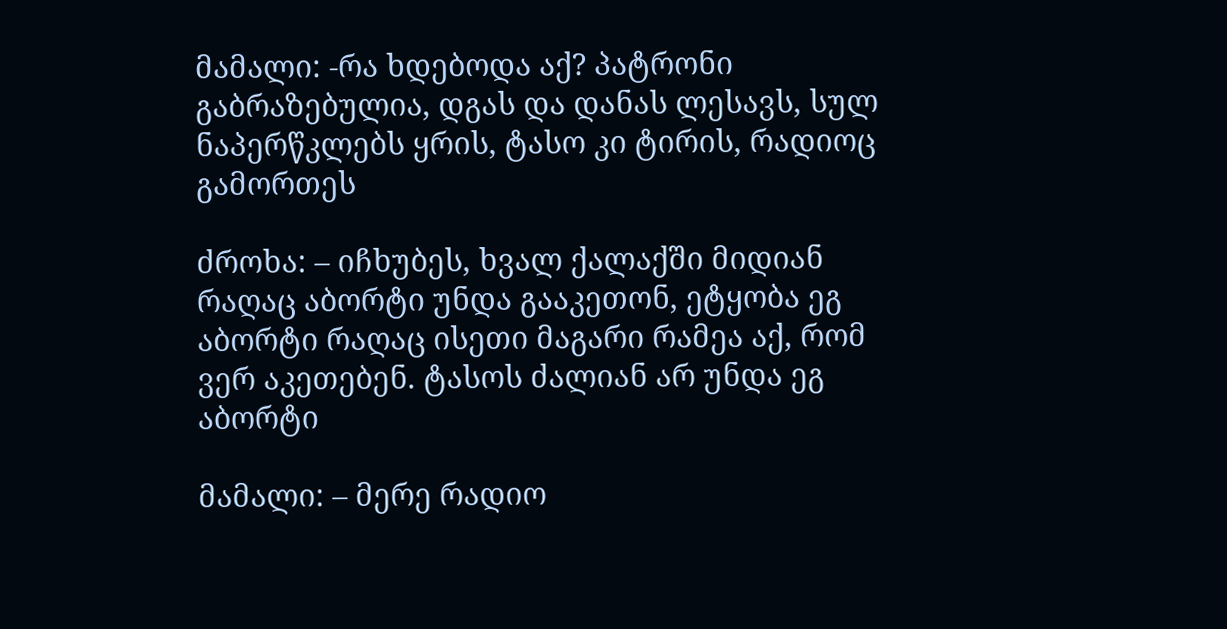მამალი: -რა ხდებოდა აქ? პატრონი გაბრაზებულია, დგას და დანას ლესავს, სულ ნაპერწკლებს ყრის, ტასო კი ტირის, რადიოც გამორთეს

ძროხა: – იჩხუბეს, ხვალ ქალაქში მიდიან რაღაც აბორტი უნდა გააკეთონ, ეტყობა ეგ აბორტი რაღაც ისეთი მაგარი რამეა აქ, რომ ვერ აკეთებენ. ტასოს ძალიან არ უნდა ეგ აბორტი

მამალი: – მერე რადიო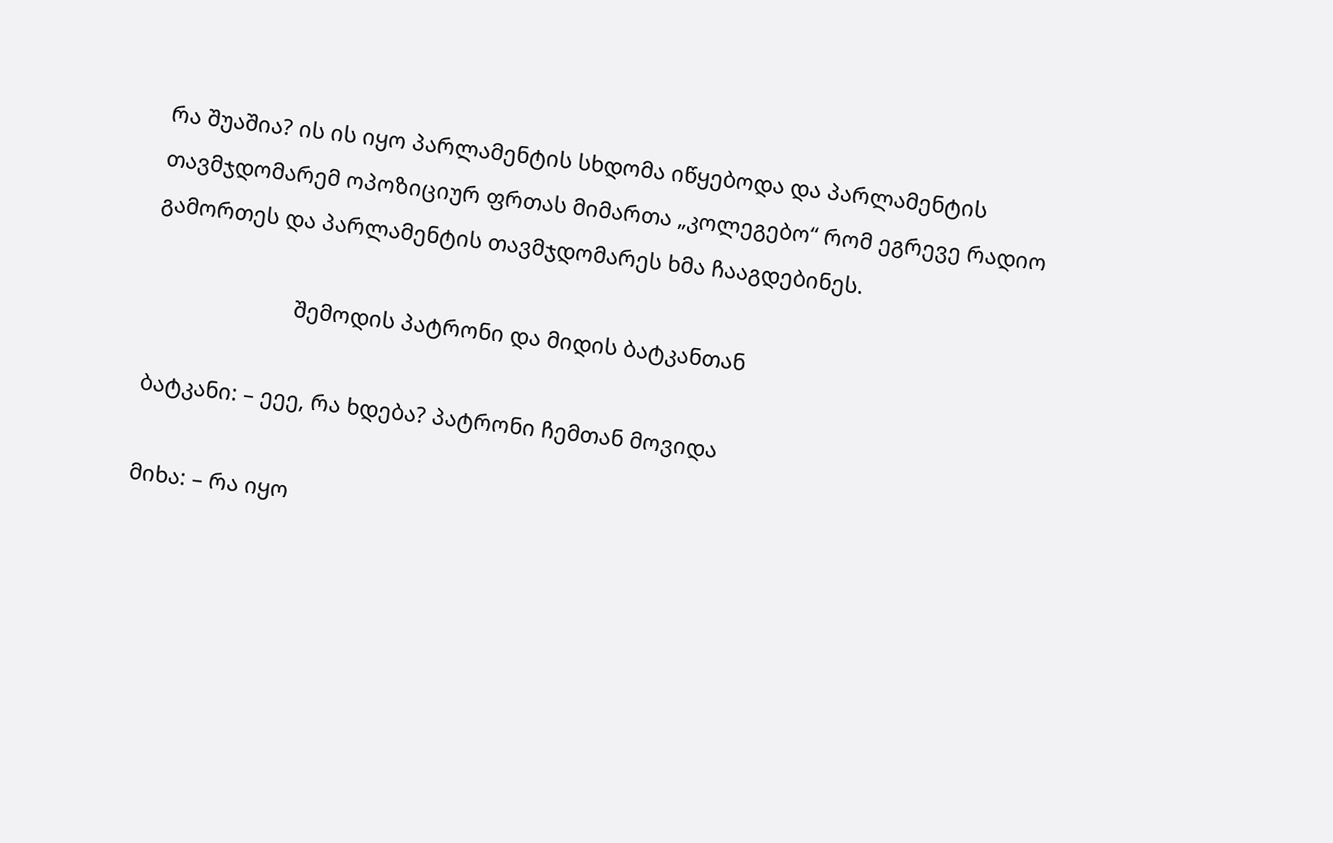რა შუაშია? ის ის იყო პარლამენტის სხდომა იწყებოდა და პარლამენტის თავმჯდომარემ ოპოზიციურ ფრთას მიმართა „კოლეგებო“ რომ ეგრევე რადიო გამორთეს და პარლამენტის თავმჯდომარეს ხმა ჩააგდებინეს.

                        შემოდის პატრონი და მიდის ბატკანთან

ბატკანი: – ეეე, რა ხდება? პატრონი ჩემთან მოვიდა

მიხა: – რა იყო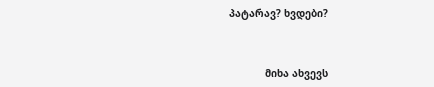პატარავ? ხვდები?



            მიხა ახვევს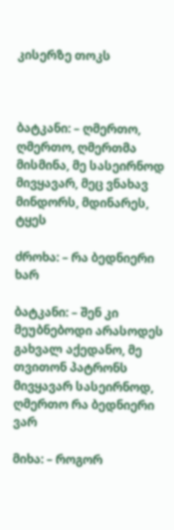კისერზე თოკს



ბატკანი: – ღმერთო, ღმერთო, ღმერთმა მისმინა, მე სასეირნოდ მივყავარ, მეც ვნახავ მინდორს, მდინარეს, ტყეს

ძროხა: – რა ბედნიერი ხარ

ბატკანი: – შენ კი მეუბნებოდი არასოდეს გახვალ აქედანო, მე თვითონ პატრონს მივყავარ სასეირნოდ, ღმერთო რა ბედნიერი ვარ

მიხა: – როგორ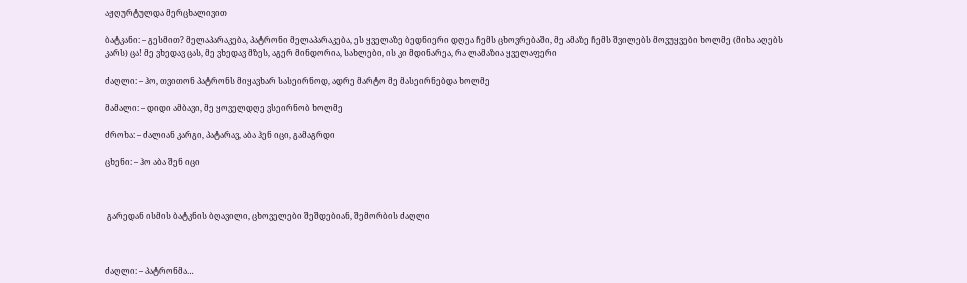აჟღურტულდა მერცხალივით

ბატკანი: – გესმით? მელაპარაკება, პატრონი მელაპარაკება, ეს ყველაზე ბედნიერი დღეა ჩემს ცხოვრებაში, მე ამაზე ჩემს შვილებს მოვუყვები ხოლმე (მიხა აღებს კარს) ცა! მე ვხედავ ცას, მე ვხედავ მზეს, აგერ მინდორია, სახლები, ის კი მდინარეა, რა ლამაზია ყველაფერი

ძაღლი: – ჰო, თვითონ პატრონს მიყავხარ სასეირნოდ, ადრე მარტო მე მასეირნებდა ხოლმე

მამალი: – დიდი ამბავი, მე ყოველდღე ვსეირნობ ხოლმე

ძროხა: – ძალიან კარგი, პატარავ, აბა ჰენ იცი, გამაგრდი

ცხენი: – ჰო აბა შენ იცი



 გარედან ისმის ბატკნის ბღავილი, ცხოველები შეშდებიან, შემორბის ძაღლი



ძაღლი: – პატრონმა…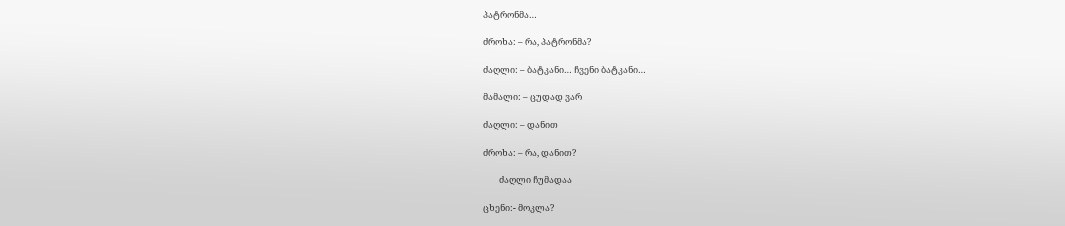პატრონმა…

ძროხა: – რა, პატრონმა?

ძაღლი: – ბატკანი… ჩვენი ბატკანი…

მამალი: – ცუდად ვარ

ძაღლი: – დანით

ძროხა: – რა, დანით?

        ძაღლი ჩუმადაა

ცხენი:- მოკლა?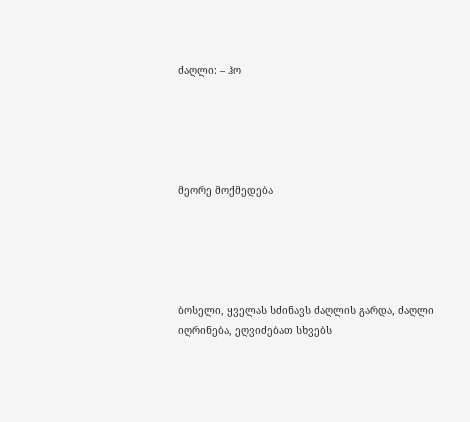ძაღლი: – ჰო





მეორე მოქმედება





ბოსელი, ყველას სძინავს ძაღლის გარდა, ძაღლი იღრინება, ეღვიძებათ სხვებს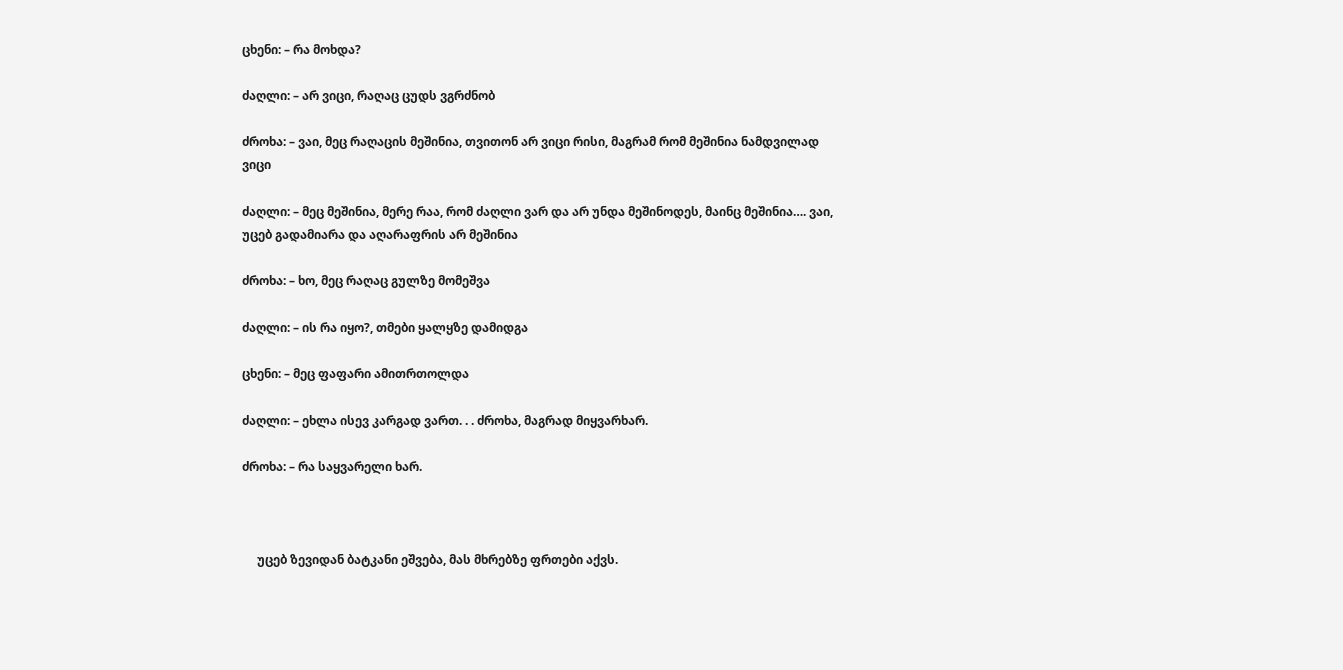ცხენი: – რა მოხდა?

ძაღლი: – არ ვიცი, რაღაც ცუდს ვგრძნობ

ძროხა: – ვაი, მეც რაღაცის მეშინია, თვითონ არ ვიცი რისი, მაგრამ რომ მეშინია ნამდვილად ვიცი

ძაღლი: – მეც მეშინია, მერე რაა, რომ ძაღლი ვარ და არ უნდა მეშინოდეს, მაინც მეშინია…. ვაი, უცებ გადამიარა და აღარაფრის არ მეშინია

ძროხა: – ხო, მეც რაღაც გულზე მომეშვა

ძაღლი: – ის რა იყო?, თმები ყალყზე დამიდგა

ცხენი: – მეც ფაფარი ამითრთოლდა

ძაღლი: – ეხლა ისევ კარგად ვართ. . . ძროხა, მაგრად მიყვარხარ.

ძროხა: – რა საყვარელი ხარ.



     უცებ ზევიდან ბატკანი ეშვება, მას მხრებზე ფრთები აქვს.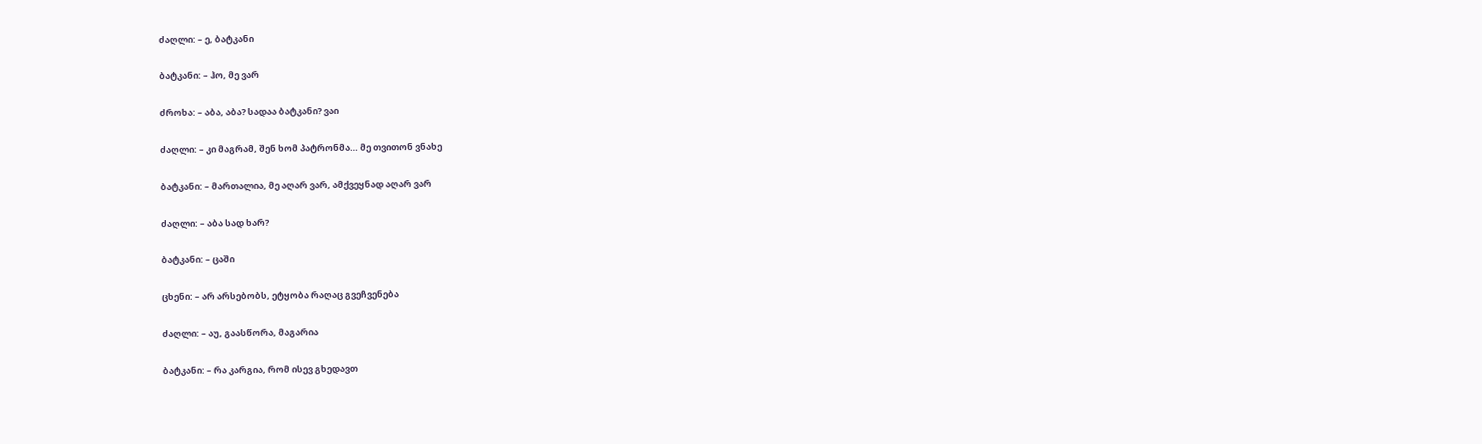ძაღლი: – ე, ბატკანი

ბატკანი: – ჰო, მე ვარ

ძროხა: – აბა, აბა? სადაა ბატკანი? ვაი

ძაღლი: – კი მაგრამ, შენ ხომ პატრონმა… მე თვითონ ვნახე

ბატკანი: – მართალია, მე აღარ ვარ, ამქვეყნად აღარ ვარ

ძაღლი: – აბა სად ხარ?

ბატკანი: – ცაში

ცხენი: – არ არსებობს, ეტყობა რაღაც გვეჩვენება

ძაღლი: – აუ, გაასწორა, მაგარია

ბატკანი: – რა კარგია, რომ ისევ გხედავთ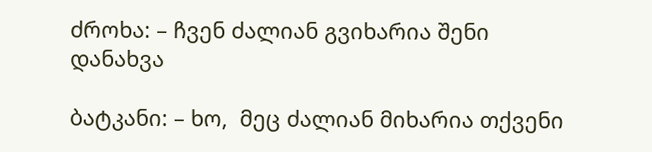ძროხა: – ჩვენ ძალიან გვიხარია შენი დანახვა

ბატკანი: – ხო,  მეც ძალიან მიხარია თქვენი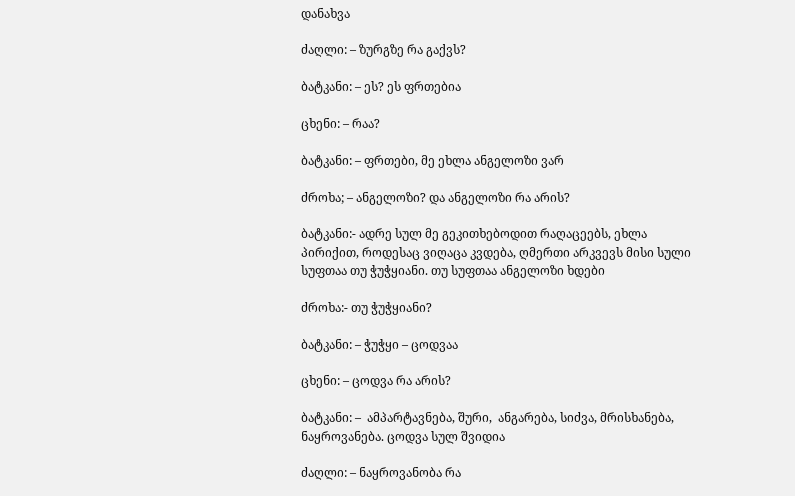დანახვა

ძაღლი: – ზურგზე რა გაქვს?

ბატკანი: – ეს? ეს ფრთებია

ცხენი: – რაა?

ბატკანი: – ფრთები, მე ეხლა ანგელოზი ვარ

ძროხა; – ანგელოზი? და ანგელოზი რა არის?

ბატკანი:- ადრე სულ მე გეკითხებოდით რაღაცეებს, ეხლა პირიქით, როდესაც ვიღაცა კვდება, ღმერთი არკვევს მისი სული სუფთაა თუ ჭუჭყიანი. თუ სუფთაა ანგელოზი ხდები

ძროხა:- თუ ჭუჭყიანი?

ბატკანი: – ჭუჭყი – ცოდვაა

ცხენი: – ცოდვა რა არის?

ბატკანი: –  ამპარტავნება, შური,  ანგარება, სიძვა, მრისხანება, ნაყროვანება. ცოდვა სულ შვიდია

ძაღლი: – ნაყროვანობა რა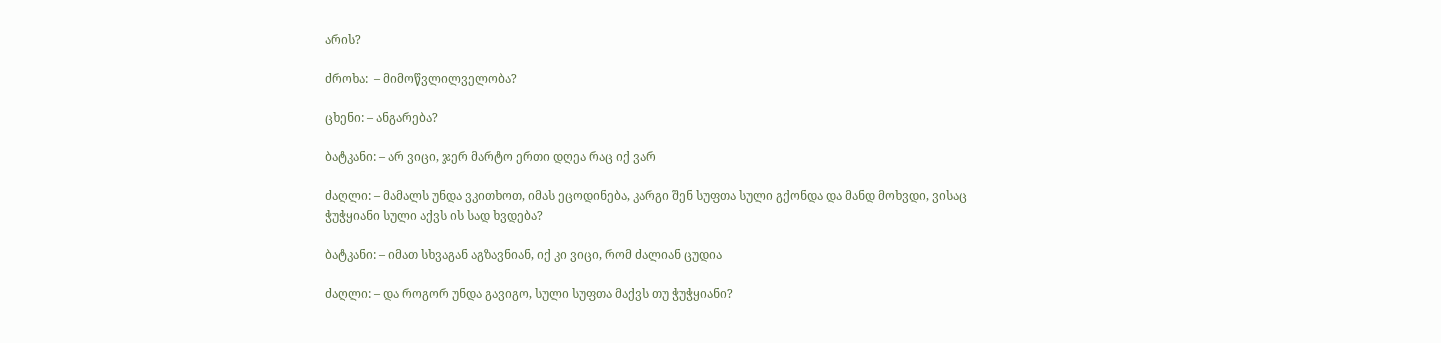არის?

ძროხა:  – მიმოწვლილველობა?

ცხენი: – ანგარება?

ბატკანი: – არ ვიცი, ჯერ მარტო ერთი დღეა რაც იქ ვარ

ძაღლი: – მამალს უნდა ვკითხოთ, იმას ეცოდინება, კარგი შენ სუფთა სული გქონდა და მანდ მოხვდი, ვისაც ჭუჭყიანი სული აქვს ის სად ხვდება?

ბატკანი: – იმათ სხვაგან აგზავნიან, იქ კი ვიცი, რომ ძალიან ცუდია

ძაღლი: – და როგორ უნდა გავიგო, სული სუფთა მაქვს თუ ჭუჭყიანი?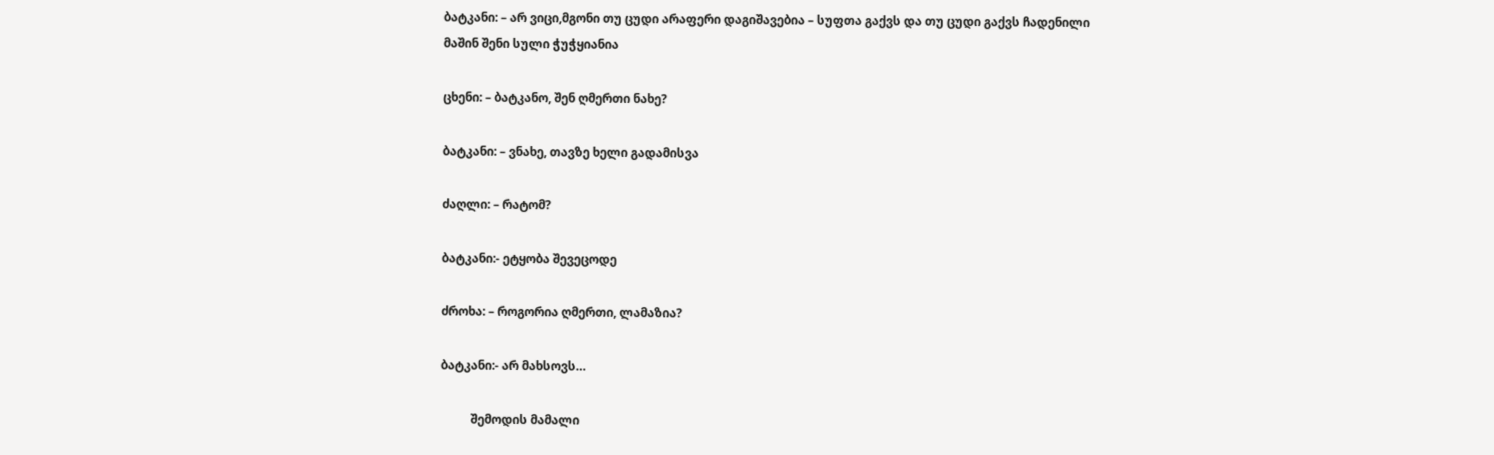ბატკანი: – არ ვიცი,მგონი თუ ცუდი არაფერი დაგიშავებია – სუფთა გაქვს და თუ ცუდი გაქვს ჩადენილი მაშინ შენი სული ჭუჭყიანია

ცხენი: – ბატკანო, შენ ღმერთი ნახე?

ბატკანი: – ვნახე, თავზე ხელი გადამისვა

ძაღლი: – რატომ?

ბატკანი:- ეტყობა შევეცოდე

ძროხა: – როგორია ღმერთი, ლამაზია?

ბატკანი:- არ მახსოვს…

          შემოდის მამალი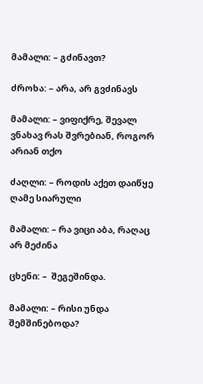მამალი: – გძინავთ?

ძროხა: – არა, არ გვძინავს

მამალი: – ვიფიქრე, შევალ ვნახავ რას შვრებიან, როგორ არიან თქო

ძაღლი: – როდის აქეთ დაიწყე ღამე სიარული

მამალი: – რა ვიცი აბა, რაღაც არ მეძინა

ცხენი: –  შეგეშინდა.

მამალი: – რისი უნდა შემშინებოდა?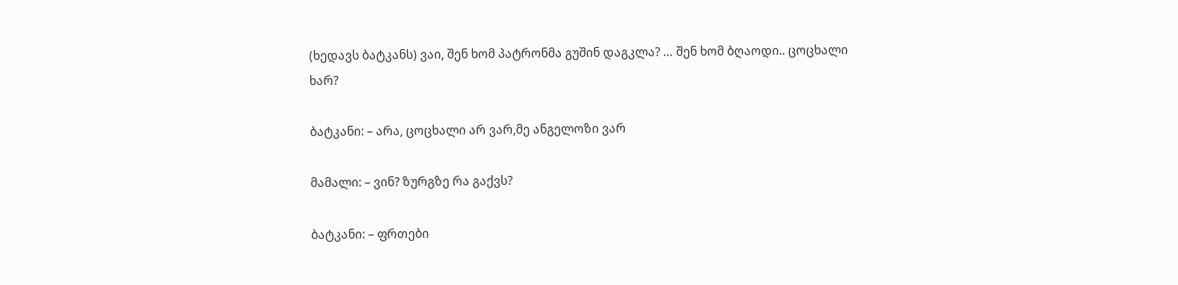(ხედავს ბატკანს) ვაი, შენ ხომ პატრონმა გუშინ დაგკლა? … შენ ხომ ბღაოდი.. ცოცხალი ხარ?

ბატკანი: – არა, ცოცხალი არ ვარ,მე ანგელოზი ვარ

მამალი: – ვინ? ზურგზე რა გაქვს?

ბატკანი: – ფრთები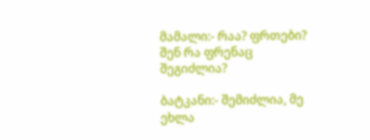მამალი:- რაა? ფრთები? შენ რა ფრენაც შეგიძლია?

ბატკანი:- შემიძლია, მე ეხლა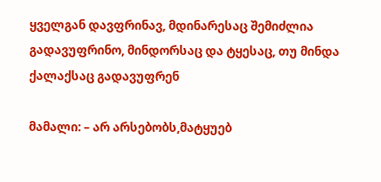ყველგან დავფრინავ, მდინარესაც შემიძლია გადავუფრინო, მინდორსაც და ტყესაც, თუ მინდა ქალაქსაც გადავუფრენ

მამალი: – არ არსებობს,მატყუებ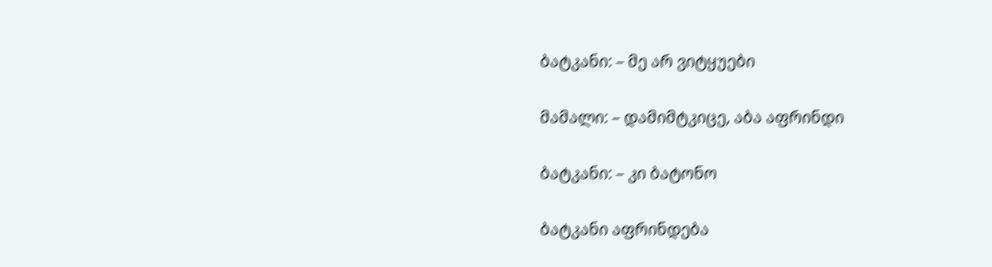ბატკანი: – მე არ ვიტყუები

მამალი: – დამიმტკიცე, აბა აფრინდი

ბატკანი: – კი ბატონო

ბატკანი აფრინდება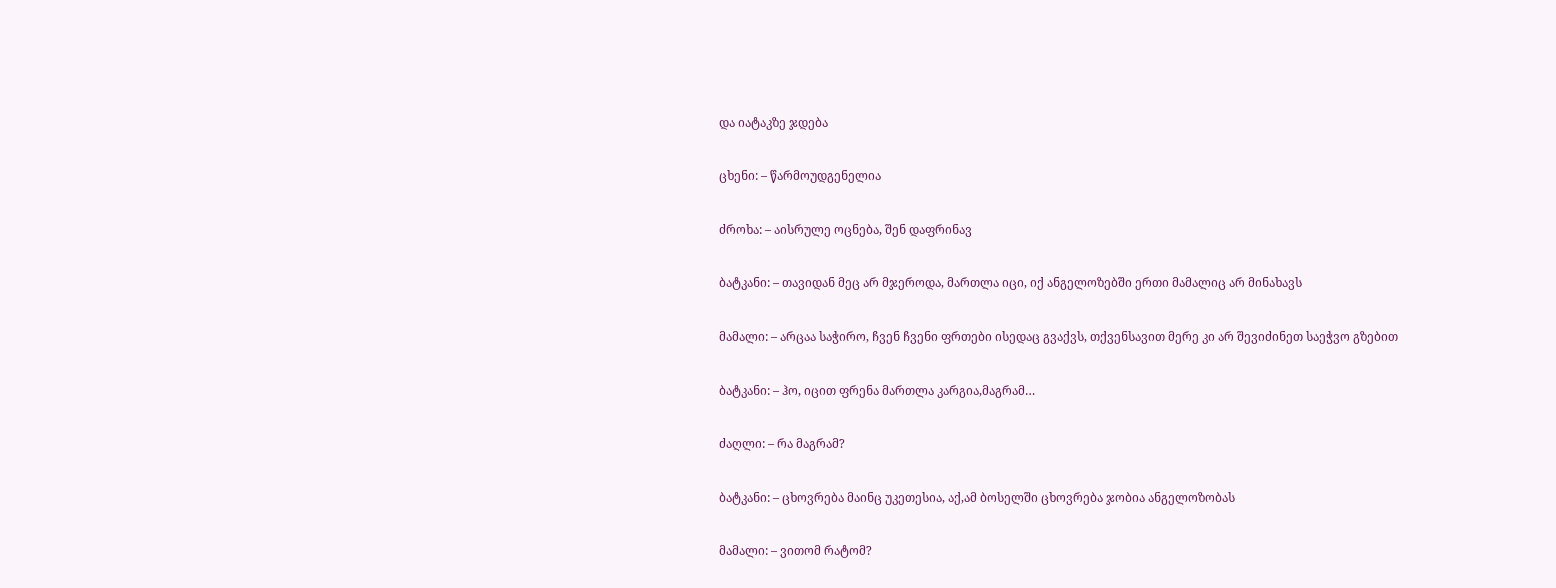და იატაკზე ჯდება

ცხენი: – წარმოუდგენელია

ძროხა: – აისრულე ოცნება, შენ დაფრინავ

ბატკანი: – თავიდან მეც არ მჯეროდა, მართლა იცი, იქ ანგელოზებში ერთი მამალიც არ მინახავს

მამალი: – არცაა საჭირო, ჩვენ ჩვენი ფრთები ისედაც გვაქვს, თქვენსავით მერე კი არ შევიძინეთ საეჭვო გზებით

ბატკანი: – ჰო, იცით ფრენა მართლა კარგია,მაგრამ…

ძაღლი: – რა მაგრამ?

ბატკანი: – ცხოვრება მაინც უკეთესია, აქ,ამ ბოსელში ცხოვრება ჯობია ანგელოზობას

მამალი: – ვითომ რატომ?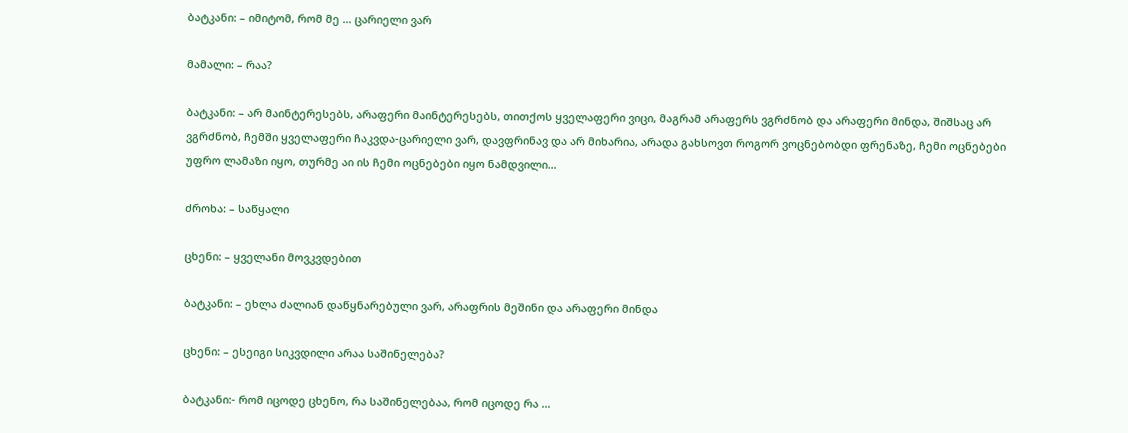ბატკანი: – იმიტომ, რომ მე … ცარიელი ვარ

მამალი: – რაა?

ბატკანი: – არ მაინტერესებს, არაფერი მაინტერესებს, თითქოს ყველაფერი ვიცი, მაგრამ არაფერს ვგრძნობ და არაფერი მინდა, შიშსაც არ ვგრძნობ, ჩემში ყველაფერი ჩაკვდა-ცარიელი ვარ, დავფრინავ და არ მიხარია, არადა გახსოვთ როგორ ვოცნებობდი ფრენაზე, ჩემი ოცნებები უფრო ლამაზი იყო, თურმე აი ის ჩემი ოცნებები იყო ნამდვილი…

ძროხა: – საწყალი

ცხენი: – ყველანი მოვკვდებით

ბატკანი: – ეხლა ძალიან დაწყნარებული ვარ, არაფრის მეშინი და არაფერი მინდა

ცხენი: – ესეიგი სიკვდილი არაა საშინელება?

ბატკანი:- რომ იცოდე ცხენო, რა საშინელებაა, რომ იცოდე რა …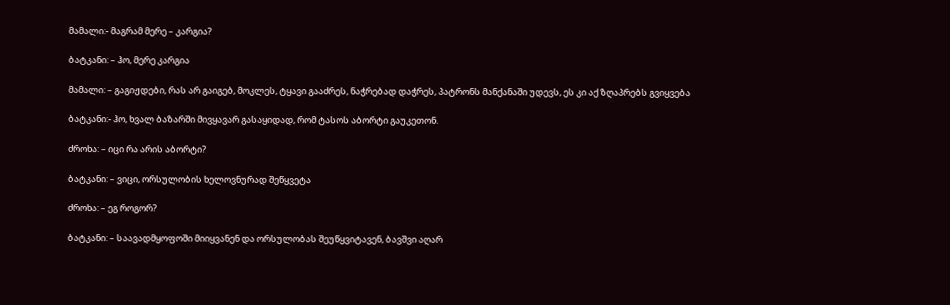მამალი:- მაგრამ მერე – კარგია?

ბატკანი: – ჰო, მერე კარგია

მამალი: – გაგიჟდები, რას არ გაიგებ, მოკლეს, ტყავი გააძრეს, ნაჭრებად დაჭრეს, პატრონს მანქანაში უდევს, ეს კი აქ ზღაპრებს გვიყვება

ბატკანი:- ჰო, ხვალ ბაზარში მივყავარ გასაყიდად, რომ ტასოს აბორტი გაუკეთონ.

ძროხა: – იცი რა არის აბორტი?

ბატკანი: – ვიცი, ორსულობის ხელოვნურად შეწყვეტა

ძროხა: – ეგ როგორ?

ბატკანი: – საავადმყოფოში მიიყვანენ და ორსულობას შეუწყვიტავენ, ბავშვი აღარ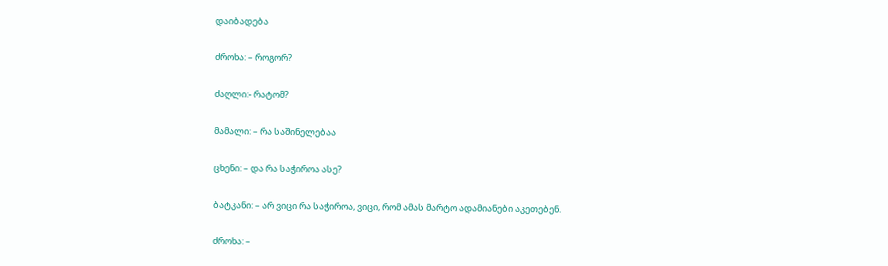დაიბადება

ძროხა: – როგორ?

ძაღლი:- რატომ?

მამალი: – რა საშინელებაა

ცხენი: – და რა საჭიროა ასე?

ბატკანი: – არ ვიცი რა საჭიროა, ვიცი, რომ ამას მარტო ადამიანები აკეთებენ.

ძროხა: –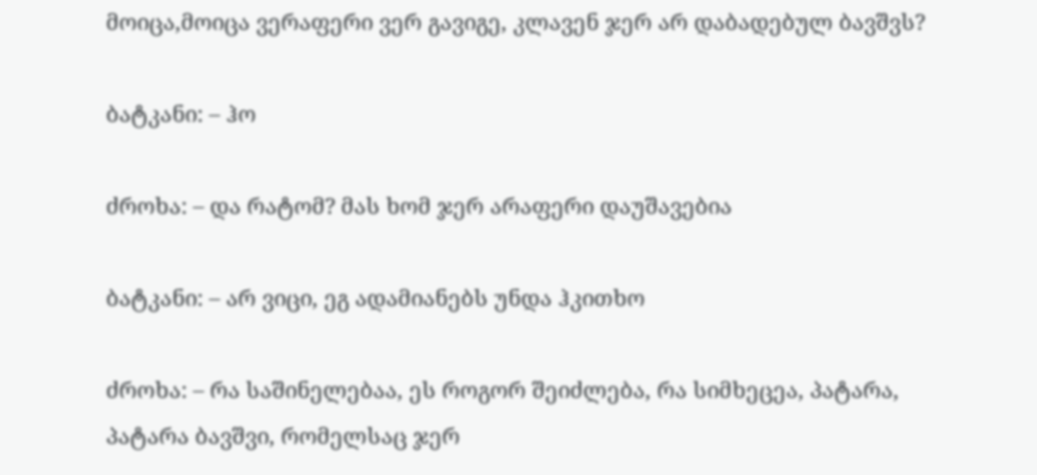მოიცა,მოიცა ვერაფერი ვერ გავიგე, კლავენ ჯერ არ დაბადებულ ბავშვს?

ბატკანი: – ჰო

ძროხა: – და რატომ? მას ხომ ჯერ არაფერი დაუშავებია

ბატკანი: – არ ვიცი, ეგ ადამიანებს უნდა ჰკითხო

ძროხა: – რა საშინელებაა, ეს როგორ შეიძლება, რა სიმხეცეა, პატარა, პატარა ბავშვი, რომელსაც ჯერ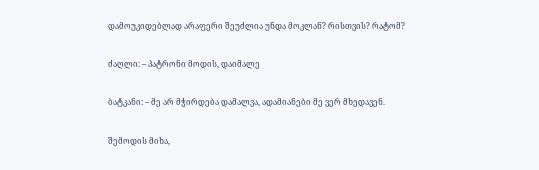დამოუკიდებლად არაფერი შეუძლია უნდა მოკლან? რისთვის? რატომ?

ძაღლი: – პატრონი მოდის, დაიმალე

ბატკანი: – მე არ მჭირდება დამალვა, ადამიანები მე ვერ მხედავენ.

შემოდის მიხა,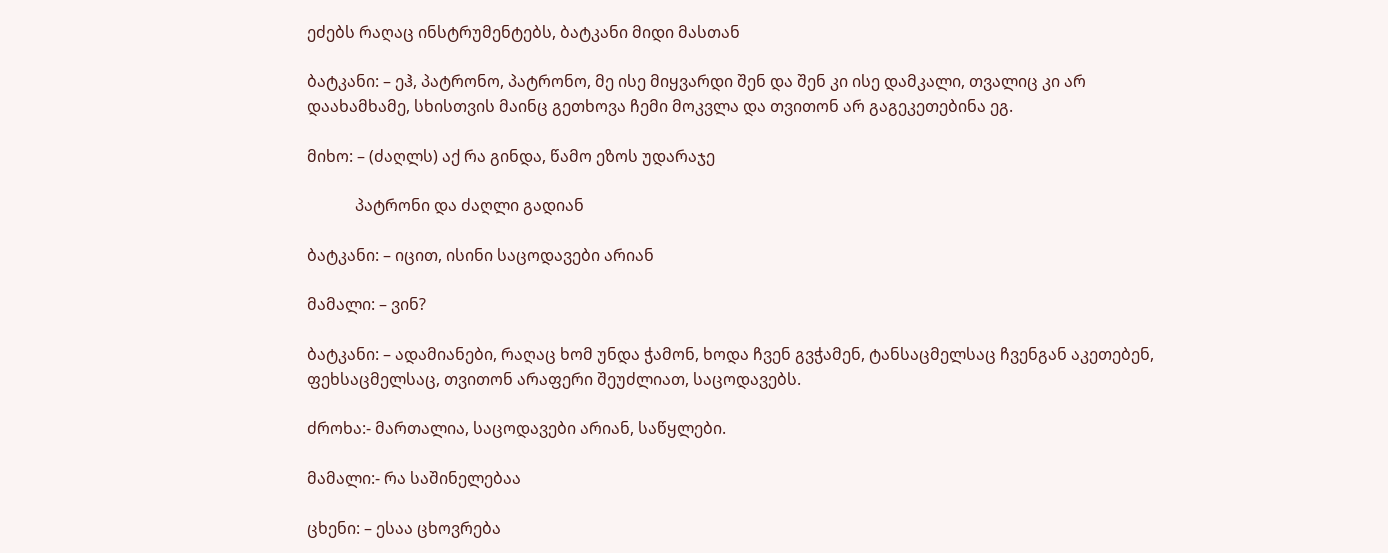ეძებს რაღაც ინსტრუმენტებს, ბატკანი მიდი მასთან

ბატკანი: – ეჰ, პატრონო, პატრონო, მე ისე მიყვარდი შენ და შენ კი ისე დამკალი, თვალიც კი არ დაახამხამე, სხისთვის მაინც გეთხოვა ჩემი მოკვლა და თვითონ არ გაგეკეთებინა ეგ.

მიხო: – (ძაღლს) აქ რა გინდა, წამო ეზოს უდარაჯე

            პატრონი და ძაღლი გადიან

ბატკანი: – იცით, ისინი საცოდავები არიან

მამალი: – ვინ?

ბატკანი: – ადამიანები, რაღაც ხომ უნდა ჭამონ, ხოდა ჩვენ გვჭამენ, ტანსაცმელსაც ჩვენგან აკეთებენ, ფეხსაცმელსაც, თვითონ არაფერი შეუძლიათ, საცოდავებს.

ძროხა:- მართალია, საცოდავები არიან, საწყლები.

მამალი:- რა საშინელებაა

ცხენი: – ესაა ცხოვრება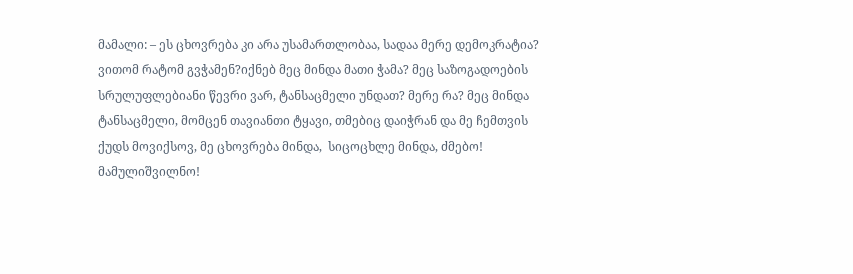მამალი: – ეს ცხოვრება კი არა უსამართლობაა, სადაა მერე დემოკრატია? ვითომ რატომ გვჭამენ?იქნებ მეც მინდა მათი ჭამა? მეც საზოგადოების სრულუფლებიანი წევრი ვარ, ტანსაცმელი უნდათ? მერე რა? მეც მინდა ტანსაცმელი, მომცენ თავიანთი ტყავი, თმებიც დაიჭრან და მე ჩემთვის ქუდს მოვიქსოვ, მე ცხოვრება მინდა,  სიცოცხლე მინდა, ძმებო! მამულიშვილნო!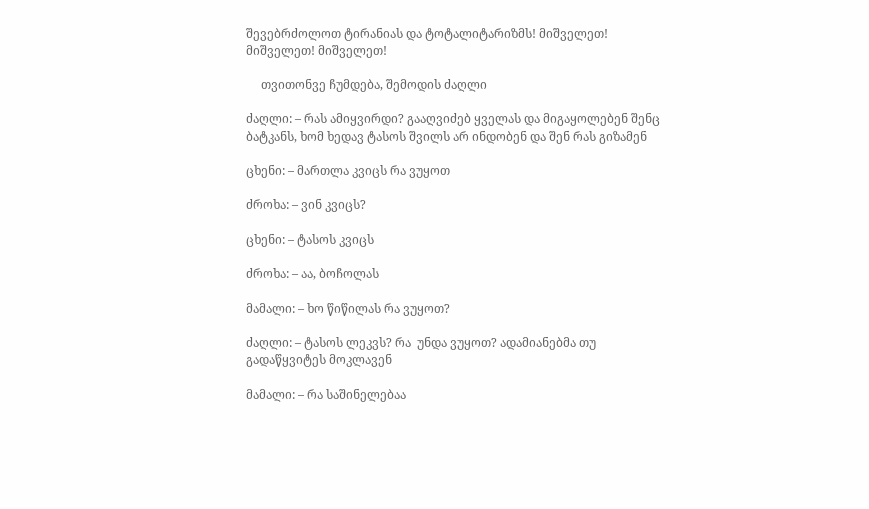შევებრძოლოთ ტირანიას და ტოტალიტარიზმს! მიშველეთ! მიშველეთ! მიშველეთ!

     თვითონვე ჩუმდება, შემოდის ძაღლი

ძაღლი: – რას ამიყვირდი? გააღვიძებ ყველას და მიგაყოლებენ შენც ბატკანს, ხომ ხედავ ტასოს შვილს არ ინდობენ და შენ რას გიზამენ

ცხენი: – მართლა კვიცს რა ვუყოთ

ძროხა: – ვინ კვიცს?

ცხენი: – ტასოს კვიცს

ძროხა: – აა, ბოჩოლას

მამალი: – ხო წიწილას რა ვუყოთ?

ძაღლი: – ტასოს ლეკვს? რა  უნდა ვუყოთ? ადამიანებმა თუ გადაწყვიტეს მოკლავენ

მამალი: – რა საშინელებაა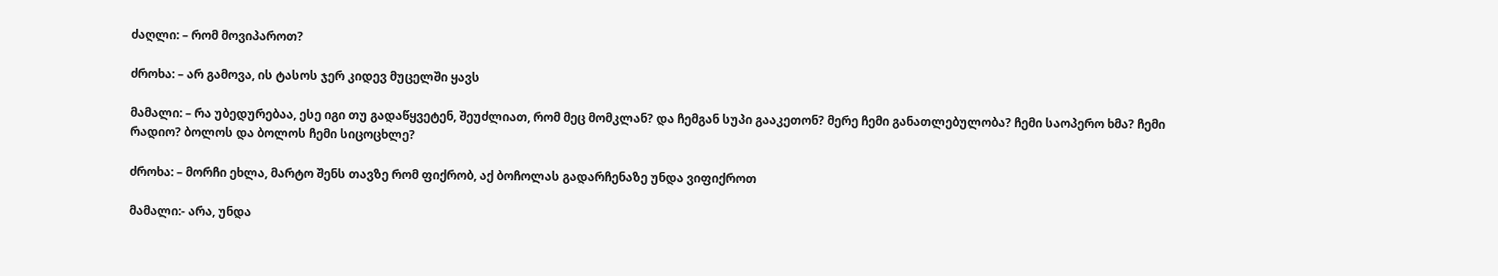ძაღლი: – რომ მოვიპაროთ?

ძროხა: – არ გამოვა, ის ტასოს ჯერ კიდევ მუცელში ყავს

მამალი: – რა უბედურებაა, ესე იგი თუ გადაწყვეტენ, შეუძლიათ, რომ მეც მომკლან? და ჩემგან სუპი გააკეთონ? მერე ჩემი განათლებულობა? ჩემი საოპერო ხმა? ჩემი რადიო? ბოლოს და ბოლოს ჩემი სიცოცხლე?

ძროხა: – მორჩი ეხლა, მარტო შენს თავზე რომ ფიქრობ, აქ ბოჩოლას გადარჩენაზე უნდა ვიფიქროთ

მამალი:- არა, უნდა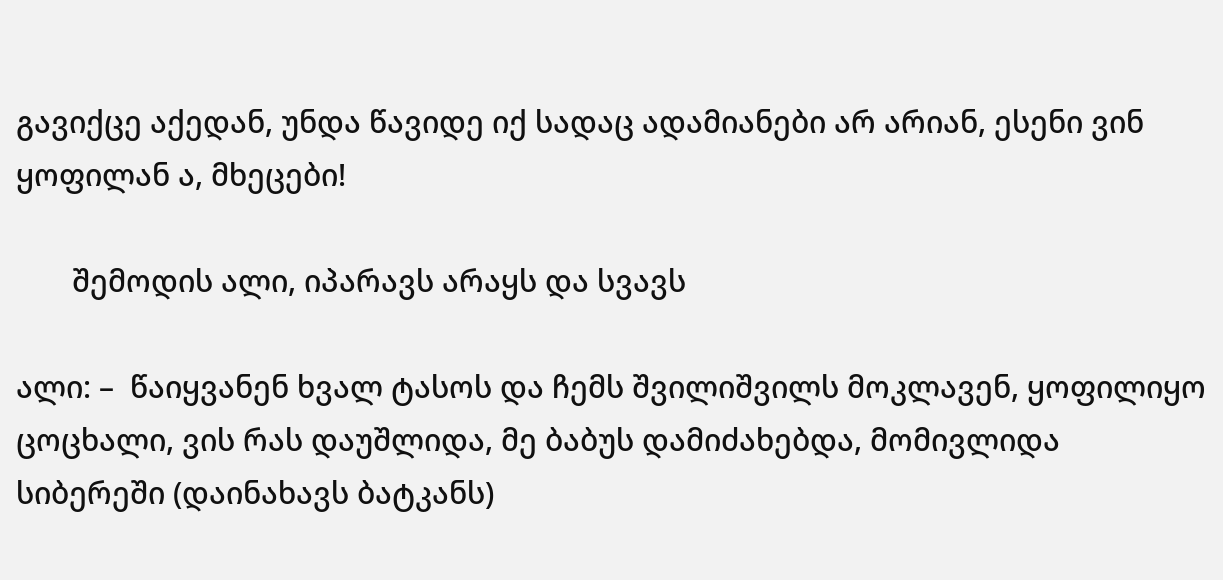გავიქცე აქედან, უნდა წავიდე იქ სადაც ადამიანები არ არიან, ესენი ვინ ყოფილან ა, მხეცები!

       შემოდის ალი, იპარავს არაყს და სვავს

ალი: –  წაიყვანენ ხვალ ტასოს და ჩემს შვილიშვილს მოკლავენ, ყოფილიყო ცოცხალი, ვის რას დაუშლიდა, მე ბაბუს დამიძახებდა, მომივლიდა სიბერეში (დაინახავს ბატკანს)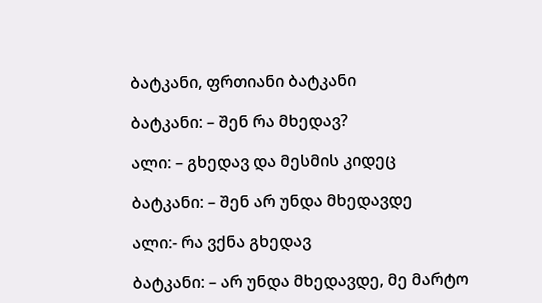ბატკანი, ფრთიანი ბატკანი

ბატკანი: – შენ რა მხედავ?

ალი: – გხედავ და მესმის კიდეც

ბატკანი: – შენ არ უნდა მხედავდე

ალი:- რა ვქნა გხედავ

ბატკანი: – არ უნდა მხედავდე, მე მარტო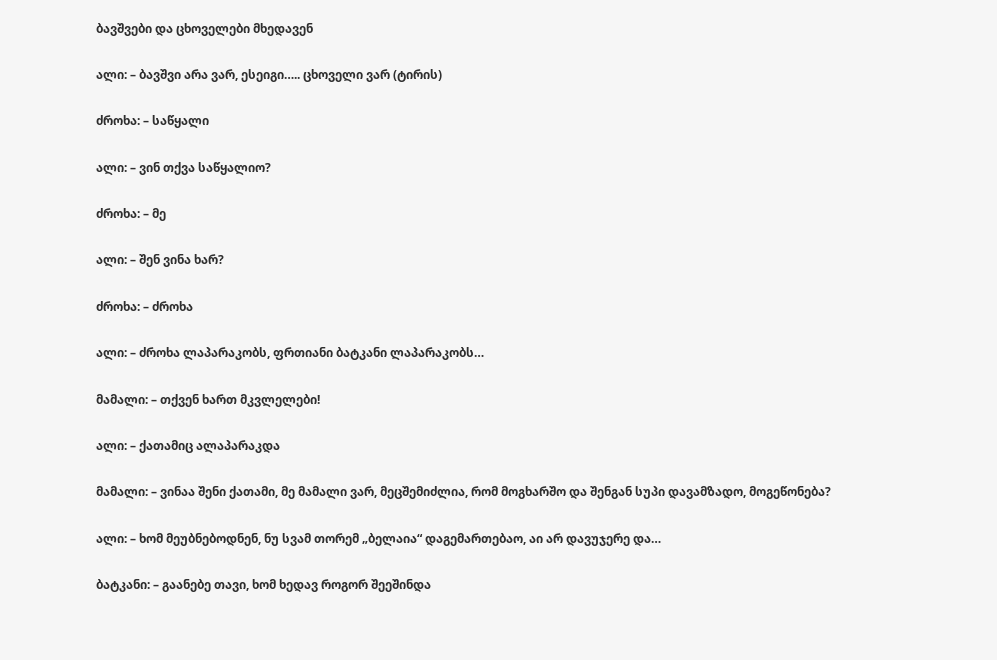ბავშვები და ცხოველები მხედავენ

ალი: – ბავშვი არა ვარ, ესეიგი….. ცხოველი ვარ (ტირის)

ძროხა: – საწყალი

ალი: – ვინ თქვა საწყალიო?

ძროხა: – მე

ალი: – შენ ვინა ხარ?

ძროხა: – ძროხა

ალი: – ძროხა ლაპარაკობს, ფრთიანი ბატკანი ლაპარაკობს…

მამალი: – თქვენ ხართ მკვლელები!

ალი: – ქათამიც ალაპარაკდა

მამალი: – ვინაა შენი ქათამი, მე მამალი ვარ, მეცშემიძლია, რომ მოგხარშო და შენგან სუპი დავამზადო, მოგეწონება?

ალი: – ხომ მეუბნებოდნენ, ნუ სვამ თორემ „ბელაია“ დაგემართებაო, აი არ დავუჯერე და…

ბატკანი: – გაანებე თავი, ხომ ხედავ როგორ შეეშინდა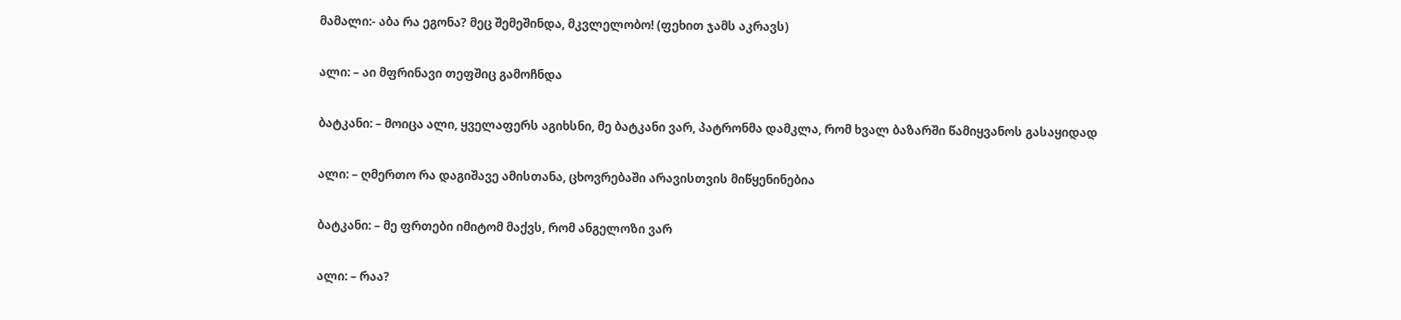მამალი:- აბა რა ეგონა? მეც შემეშინდა, მკვლელობო! (ფეხით ჯამს აკრავს)

ალი: – აი მფრინავი თეფშიც გამოჩნდა

ბატკანი: – მოიცა ალი, ყველაფერს აგიხსნი, მე ბატკანი ვარ, პატრონმა დამკლა, რომ ხვალ ბაზარში წამიყვანოს გასაყიდად

ალი: – ღმერთო რა დაგიშავე ამისთანა, ცხოვრებაში არავისთვის მიწყენინებია

ბატკანი: – მე ფრთები იმიტომ მაქვს, რომ ანგელოზი ვარ

ალი: – რაა?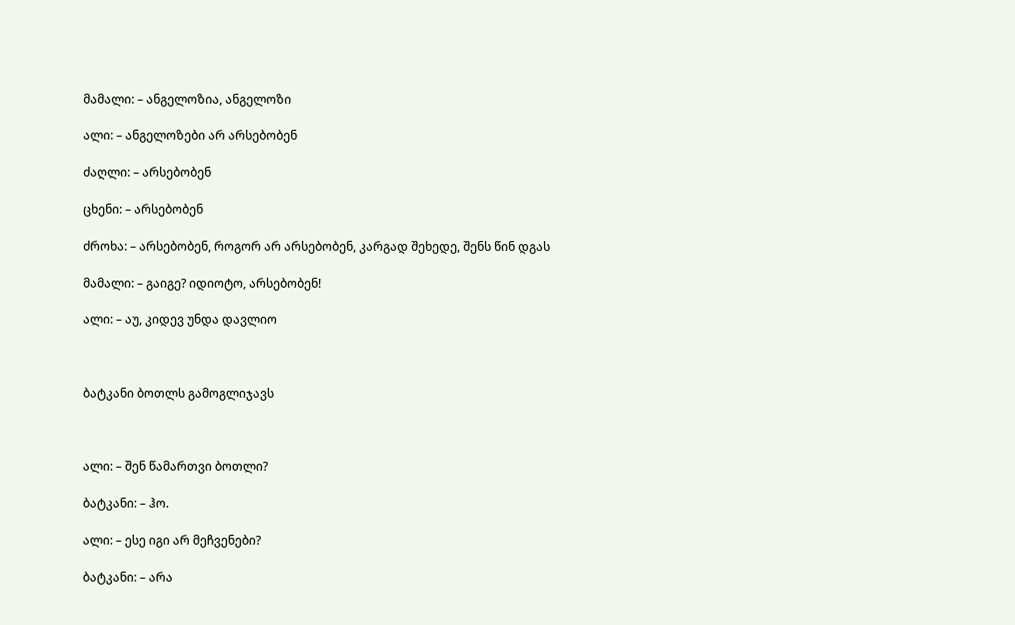მამალი: – ანგელოზია, ანგელოზი

ალი: – ანგელოზები არ არსებობენ

ძაღლი: – არსებობენ

ცხენი: – არსებობენ

ძროხა: – არსებობენ, როგორ არ არსებობენ, კარგად შეხედე, შენს წინ დგას

მამალი: – გაიგე? იდიოტო, არსებობენ!

ალი: – აუ, კიდევ უნდა დავლიო



ბატკანი ბოთლს გამოგლიჯავს



ალი: – შენ წამართვი ბოთლი?

ბატკანი: – ჰო.

ალი: – ესე იგი არ მეჩვენები?

ბატკანი: – არა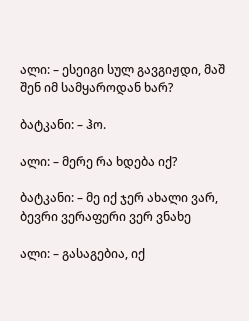ალი: – ესეიგი სულ გავგიჟდი, მაშ შენ იმ სამყაროდან ხარ?

ბატკანი: – ჰო.

ალი: – მერე რა ხდება იქ?

ბატკანი: – მე იქ ჯერ ახალი ვარ, ბევრი ვერაფერი ვერ ვნახე

ალი: – გასაგებია, იქ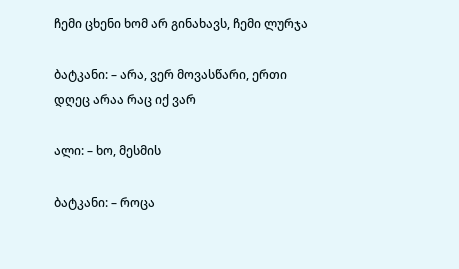ჩემი ცხენი ხომ არ გინახავს, ჩემი ლურჯა

ბატკანი: – არა, ვერ მოვასწარი, ერთი დღეც არაა რაც იქ ვარ

ალი: – ხო, მესმის

ბატკანი: – როცა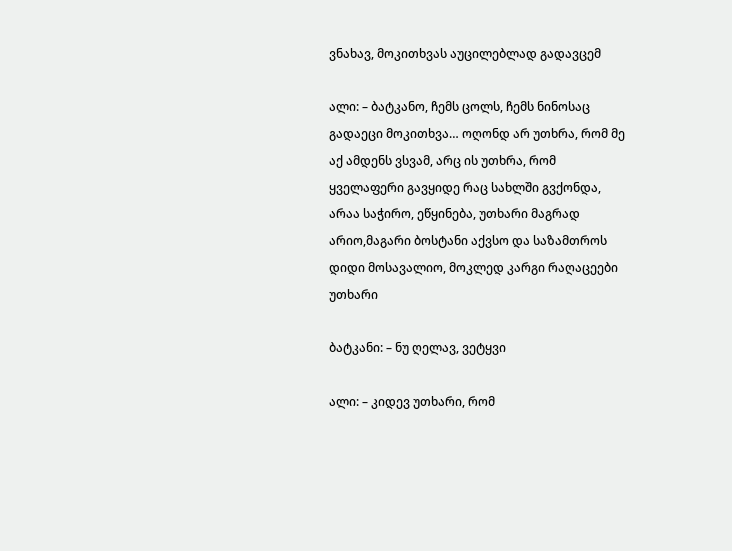ვნახავ, მოკითხვას აუცილებლად გადავცემ

ალი: – ბატკანო, ჩემს ცოლს, ჩემს ნინოსაც გადაეცი მოკითხვა… ოღონდ არ უთხრა, რომ მე აქ ამდენს ვსვამ, არც ის უთხრა, რომ ყველაფერი გავყიდე რაც სახლში გვქონდა, არაა საჭირო, ეწყინება, უთხარი მაგრად არიო,მაგარი ბოსტანი აქვსო და საზამთროს დიდი მოსავალიო, მოკლედ კარგი რაღაცეები უთხარი

ბატკანი: – ნუ ღელავ, ვეტყვი

ალი: – კიდევ უთხარი, რომ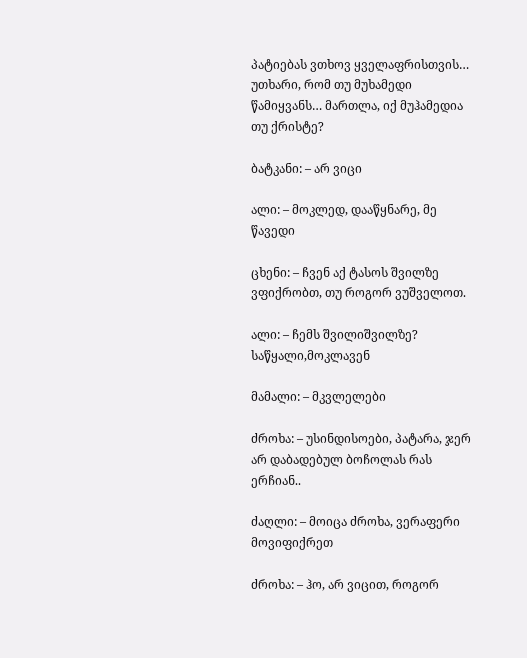პატიებას ვთხოვ ყველაფრისთვის… უთხარი, რომ თუ მუხამედი წამიყვანს… მართლა, იქ მუჰამედია თუ ქრისტე?

ბატკანი: – არ ვიცი

ალი: – მოკლედ, დააწყნარე, მე წავედი

ცხენი: – ჩვენ აქ ტასოს შვილზე ვფიქრობთ, თუ როგორ ვუშველოთ.

ალი: – ჩემს შვილიშვილზე? საწყალი,მოკლავენ

მამალი: – მკვლელები

ძროხა: – უსინდისოები, პატარა, ჯერ არ დაბადებულ ბოჩოლას რას ერჩიან..

ძაღლი: – მოიცა ძროხა, ვერაფერი მოვიფიქრეთ

ძროხა: – ჰო, არ ვიცით, როგორ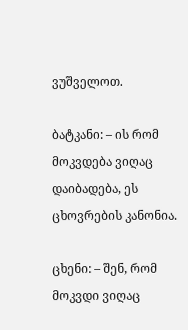ვუშველოთ.

ბატკანი: – ის რომ მოკვდება ვიღაც დაიბადება, ეს ცხოვრების კანონია.

ცხენი: – შენ, რომ მოკვდი ვიღაც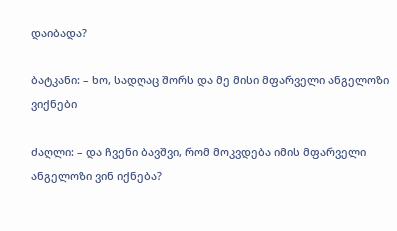დაიბადა?

ბატკანი: – ხო, სადღაც შორს და მე მისი მფარველი ანგელოზი ვიქნები

ძაღლი: – და ჩვენი ბავშვი, რომ მოკვდება იმის მფარველი ანგელოზი ვინ იქნება?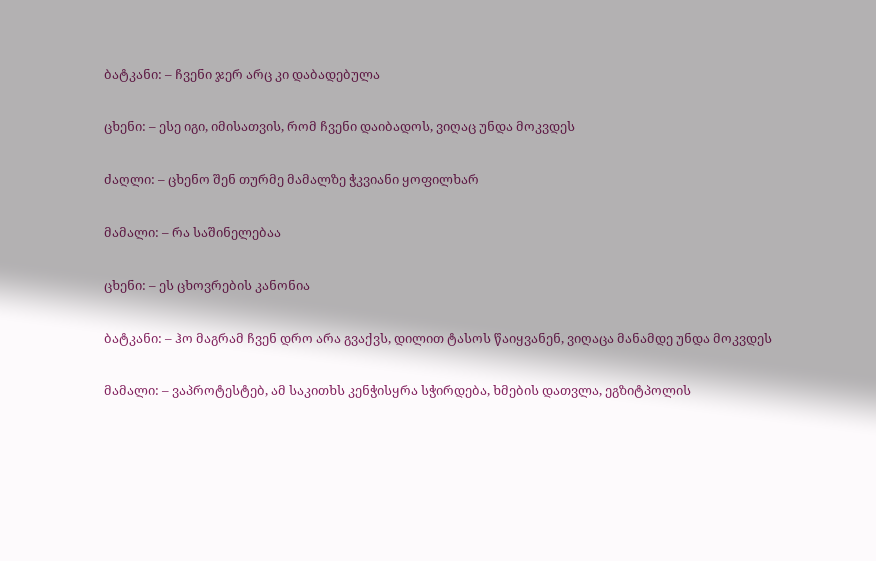ბატკანი: – ჩვენი ჯერ არც კი დაბადებულა

ცხენი: – ესე იგი, იმისათვის, რომ ჩვენი დაიბადოს, ვიღაც უნდა მოკვდეს

ძაღლი: – ცხენო შენ თურმე მამალზე ჭკვიანი ყოფილხარ

მამალი: – რა საშინელებაა

ცხენი: – ეს ცხოვრების კანონია

ბატკანი: – ჰო მაგრამ ჩვენ დრო არა გვაქვს, დილით ტასოს წაიყვანენ, ვიღაცა მანამდე უნდა მოკვდეს

მამალი: – ვაპროტესტებ, ამ საკითხს კენჭისყრა სჭირდება, ხმების დათვლა, ეგზიტპოლის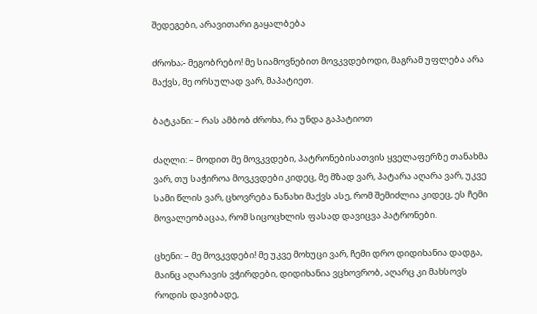შედეგები, არავითარი გაყალბება

ძროხა;- მეგობრებო! მე სიამოვნებით მოვკვდებოდი, მაგრამ უფლება არა მაქვს, მე ორსულად ვარ, მაპატიეთ.

ბატკანი: – რას ამბობ ძროხა, რა უნდა გაპატიოთ

ძაღლი: – მოდით მე მოვკვდები, პატრონებისათვის ყველაფერზე თანახმა ვარ, თუ საჭიროა მოვკვდები კიდეც, მე მზად ვარ, პატარა აღარა ვარ, უკვე სამი წლის ვარ, ცხოვრება ნანახი მაქვს ასე, რომ შემიძლია კიდეც, ეს ჩემი მოვალეობაცაა, რომ სიცოცხლის ფასად დავიცვა პატრონები.

ცხენი: – მე მოვკვდები! მე უკვე მოხუცი ვარ, ჩემი დრო დიდიხანია დადგა, მაინც აღარავის ვჭირდები, დიდიხანია ვცხოვრობ, აღარც კი მახსოვს როდის დავიბადე,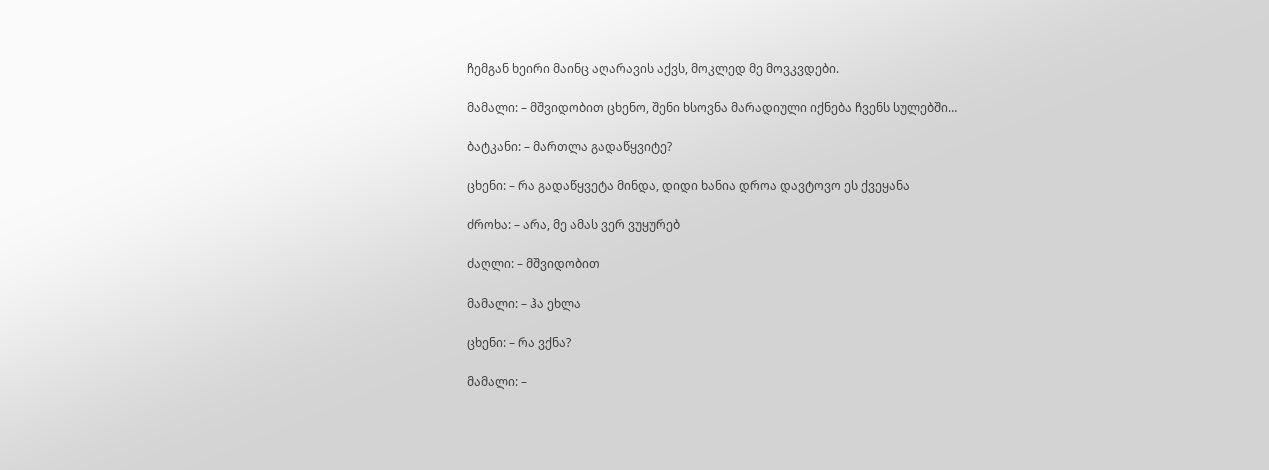ჩემგან ხეირი მაინც აღარავის აქვს, მოკლედ მე მოვკვდები.

მამალი: – მშვიდობით ცხენო, შენი ხსოვნა მარადიული იქნება ჩვენს სულებში…

ბატკანი: – მართლა გადაწყვიტე?

ცხენი: – რა გადაწყვეტა მინდა, დიდი ხანია დროა დავტოვო ეს ქვეყანა

ძროხა: – არა, მე ამას ვერ ვუყურებ

ძაღლი: – მშვიდობით

მამალი: – ჰა ეხლა

ცხენი: – რა ვქნა?

მამალი: –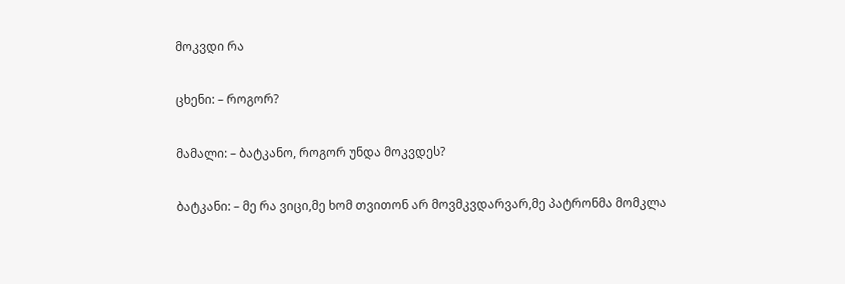მოკვდი რა

ცხენი: – როგორ?

მამალი: – ბატკანო, როგორ უნდა მოკვდეს?

ბატკანი: – მე რა ვიცი,მე ხომ თვითონ არ მოვმკვდარვარ,მე პატრონმა მომკლა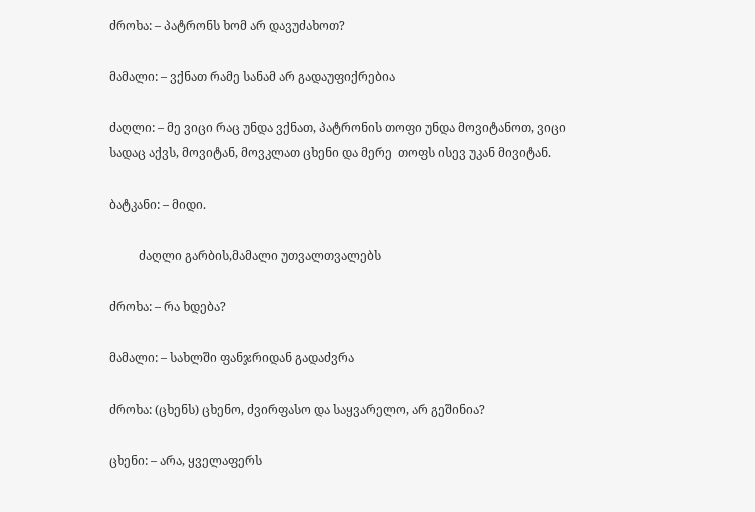ძროხა: – პატრონს ხომ არ დავუძახოთ?

მამალი: – ვქნათ რამე სანამ არ გადაუფიქრებია

ძაღლი: – მე ვიცი რაც უნდა ვქნათ, პატრონის თოფი უნდა მოვიტანოთ, ვიცი სადაც აქვს, მოვიტან, მოვკლათ ცხენი და მერე  თოფს ისევ უკან მივიტან.

ბატკანი: – მიდი.

          ძაღლი გარბის,მამალი უთვალთვალებს

ძროხა: – რა ხდება?

მამალი: – სახლში ფანჯრიდან გადაძვრა

ძროხა: (ცხენს) ცხენო, ძვირფასო და საყვარელო, არ გეშინია?

ცხენი: – არა, ყველაფერს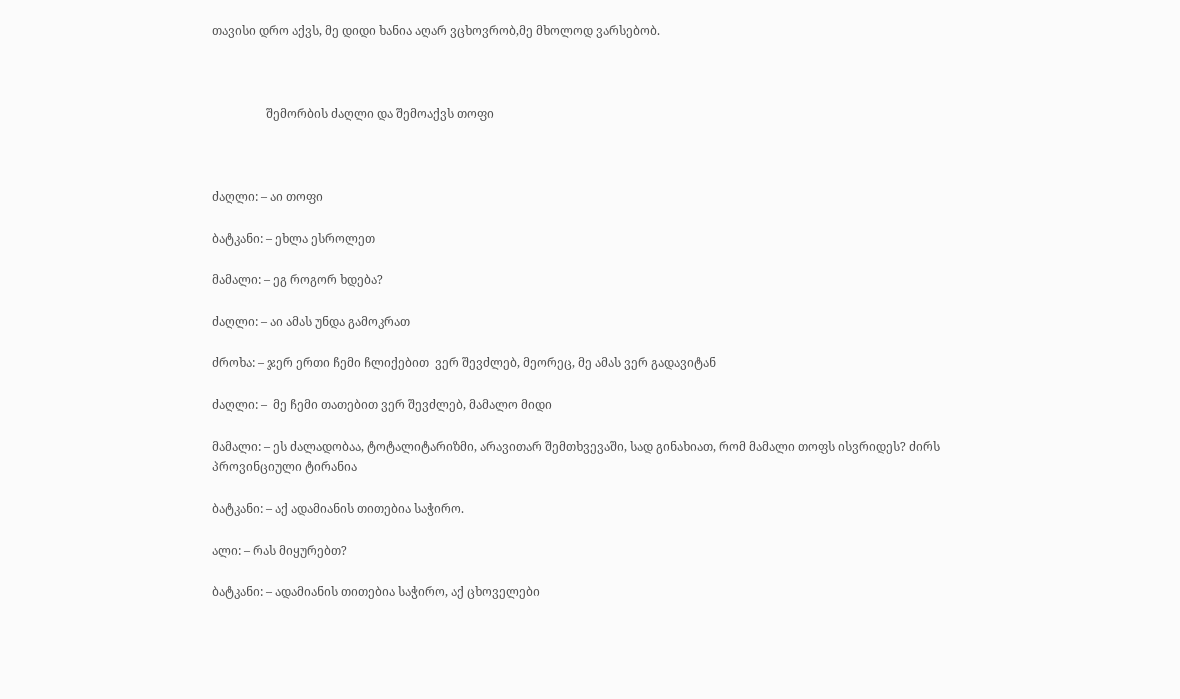თავისი დრო აქვს, მე დიდი ხანია აღარ ვცხოვრობ,მე მხოლოდ ვარსებობ.



                  შემორბის ძაღლი და შემოაქვს თოფი



ძაღლი: – აი თოფი

ბატკანი: – ეხლა ესროლეთ

მამალი: – ეგ როგორ ხდება?

ძაღლი: – აი ამას უნდა გამოკრათ

ძროხა: – ჯერ ერთი ჩემი ჩლიქებით  ვერ შევძლებ, მეორეც, მე ამას ვერ გადავიტან

ძაღლი: –  მე ჩემი თათებით ვერ შევძლებ, მამალო მიდი

მამალი: – ეს ძალადობაა, ტოტალიტარიზმი, არავითარ შემთხვევაში, სად გინახიათ, რომ მამალი თოფს ისვრიდეს? ძირს პროვინციული ტირანია

ბატკანი: – აქ ადამიანის თითებია საჭირო.

ალი: – რას მიყურებთ?

ბატკანი: – ადამიანის თითებია საჭირო, აქ ცხოველები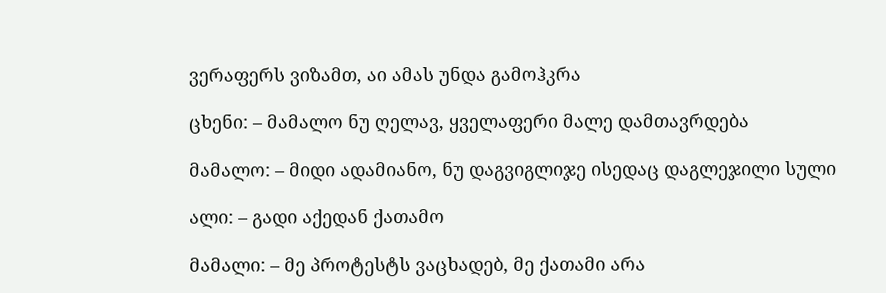ვერაფერს ვიზამთ, აი ამას უნდა გამოჰკრა

ცხენი: – მამალო ნუ ღელავ, ყველაფერი მალე დამთავრდება

მამალო: – მიდი ადამიანო, ნუ დაგვიგლიჯე ისედაც დაგლეჯილი სული

ალი: – გადი აქედან ქათამო

მამალი: – მე პროტესტს ვაცხადებ, მე ქათამი არა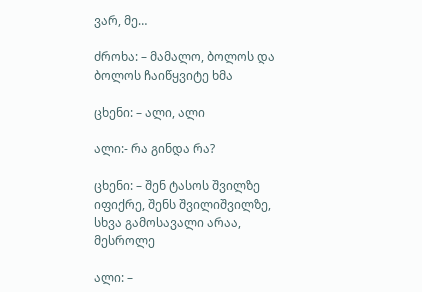ვარ, მე…

ძროხა: – მამალო, ბოლოს და ბოლოს ჩაიწყვიტე ხმა

ცხენი: – ალი, ალი

ალი:- რა გინდა რა?

ცხენი: – შენ ტასოს შვილზე იფიქრე, შენს შვილიშვილზე, სხვა გამოსავალი არაა, მესროლე

ალი: –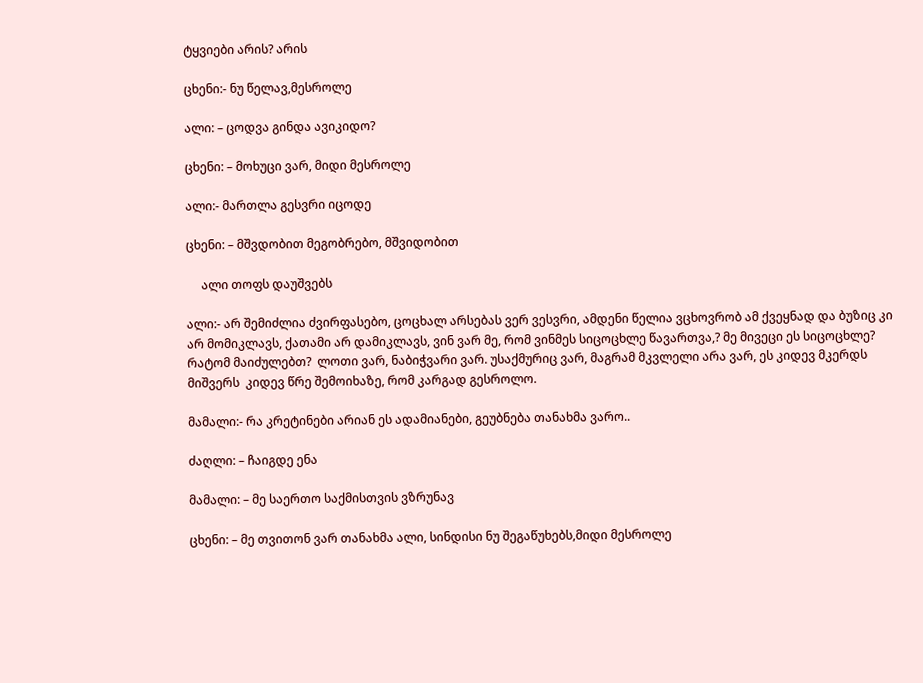ტყვიები არის? არის

ცხენი:- ნუ წელავ,მესროლე

ალი: – ცოდვა გინდა ავიკიდო?

ცხენი: – მოხუცი ვარ, მიდი მესროლე

ალი:- მართლა გესვრი იცოდე

ცხენი: – მშვდობით მეგობრებო, მშვიდობით

     ალი თოფს დაუშვებს

ალი:- არ შემიძლია ძვირფასებო, ცოცხალ არსებას ვერ ვესვრი, ამდენი წელია ვცხოვრობ ამ ქვეყნად და ბუზიც კი არ მომიკლავს, ქათამი არ დამიკლავს, ვინ ვარ მე, რომ ვინმეს სიცოცხლე წავართვა,? მე მივეცი ეს სიცოცხლე? რატომ მაიძულებთ?  ლოთი ვარ, ნაბიჭვარი ვარ. უსაქმურიც ვარ, მაგრამ მკვლელი არა ვარ, ეს კიდევ მკერდს მიშვერს  კიდევ წრე შემოიხაზე, რომ კარგად გესროლო.

მამალი:- რა კრეტინები არიან ეს ადამიანები, გეუბნება თანახმა ვარო..

ძაღლი: – ჩაიგდე ენა

მამალი: – მე საერთო საქმისთვის ვზრუნავ

ცხენი: – მე თვითონ ვარ თანახმა ალი, სინდისი ნუ შეგაწუხებს,მიდი მესროლე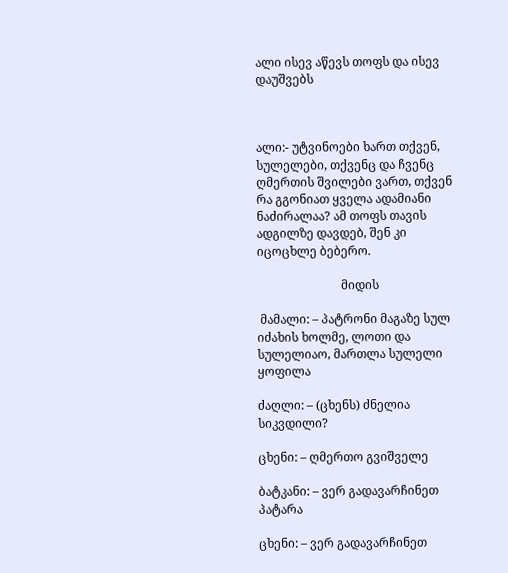ალი ისევ აწევს თოფს და ისევ დაუშვებს



ალი:- უტვინოები ხართ თქვენ, სულელები, თქვენც და ჩვენც ღმერთის შვილები ვართ, თქვენ რა გგონიათ ყველა ადამიანი ნაძირალაა? ამ თოფს თავის ადგილზე დავდებ, შენ კი იცოცხლე ბებერო.

                            მიდის

 მამალი: – პატრონი მაგაზე სულ იძახის ხოლმე, ლოთი და სულელიაო, მართლა სულელი ყოფილა

ძაღლი: – (ცხენს) ძნელია სიკვდილი?

ცხენი: – ღმერთო გვიშველე

ბატკანი: – ვერ გადავარჩინეთ პატარა

ცხენი: – ვერ გადავარჩინეთ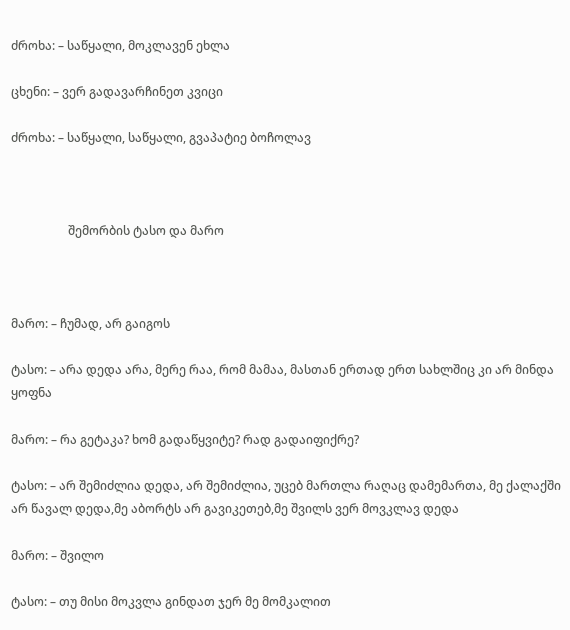ძროხა: – საწყალი, მოკლავენ ეხლა

ცხენი: – ვერ გადავარჩინეთ კვიცი

ძროხა: – საწყალი, საწყალი, გვაპატიე ბოჩოლავ



                   შემორბის ტასო და მარო



მარო: – ჩუმად, არ გაიგოს

ტასო: – არა დედა არა, მერე რაა, რომ მამაა, მასთან ერთად ერთ სახლშიც კი არ მინდა ყოფნა

მარო: – რა გეტაკა? ხომ გადაწყვიტე? რად გადაიფიქრე?

ტასო: – არ შემიძლია დედა, არ შემიძლია, უცებ მართლა რაღაც დამემართა, მე ქალაქში არ წავალ დედა,მე აბორტს არ გავიკეთებ,მე შვილს ვერ მოვკლავ დედა

მარო: – შვილო

ტასო: – თუ მისი მოკვლა გინდათ ჯერ მე მომკალით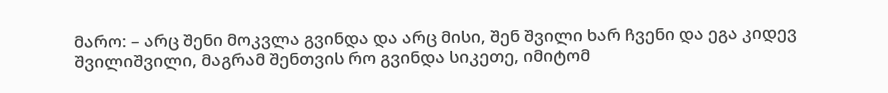მარო: – არც შენი მოკვლა გვინდა და არც მისი, შენ შვილი ხარ ჩვენი და ეგა კიდევ შვილიშვილი, მაგრამ შენთვის რო გვინდა სიკეთე, იმიტომ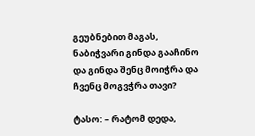გეუბნებით მაგას, ნაბიჭვარი გინდა გააჩინო და გინდა შენც მოიჭრა და ჩვენც მოგვჭრა თავი?

ტასო: – რატომ დედა,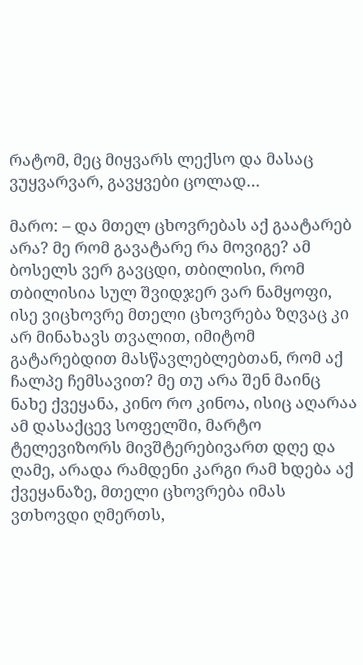რატომ, მეც მიყვარს ლექსო და მასაც ვუყვარვარ, გავყვები ცოლად…

მარო: – და მთელ ცხოვრებას აქ გაატარებ არა? მე რომ გავატარე რა მოვიგე? ამ ბოსელს ვერ გავცდი, თბილისი, რომ თბილისია სულ შვიდჯერ ვარ ნამყოფი, ისე ვიცხოვრე მთელი ცხოვრება ზღვაც კი არ მინახავს თვალით, იმიტომ გატარებდით მასწავლებლებთან, რომ აქ ჩალპე ჩემსავით? მე თუ არა შენ მაინც ნახე ქვეყანა, კინო რო კინოა, ისიც აღარაა ამ დასაქცევ სოფელში, მარტო ტელევიზორს მივშტერებივართ დღე და ღამე, არადა რამდენი კარგი რამ ხდება აქ ქვეყანაზე, მთელი ცხოვრება იმას ვთხოვდი ღმერთს,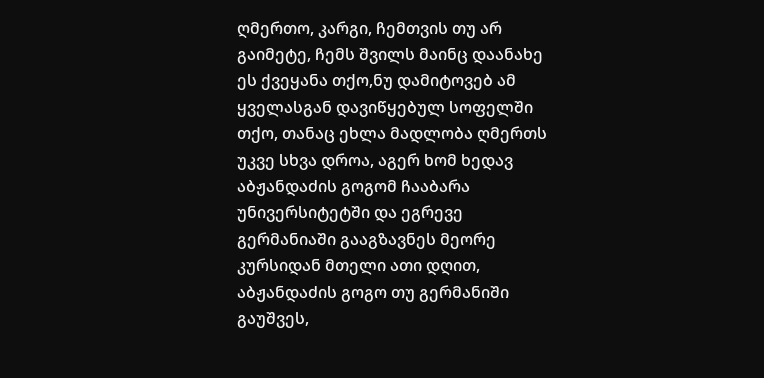ღმერთო, კარგი, ჩემთვის თუ არ გაიმეტე, ჩემს შვილს მაინც დაანახე ეს ქვეყანა თქო,ნუ დამიტოვებ ამ ყველასგან დავიწყებულ სოფელში თქო, თანაც ეხლა მადლობა ღმერთს უკვე სხვა დროა, აგერ ხომ ხედავ აბჟანდაძის გოგომ ჩააბარა უნივერსიტეტში და ეგრევე გერმანიაში გააგზავნეს მეორე კურსიდან მთელი ათი დღით,  აბჟანდაძის გოგო თუ გერმანიში გაუშვეს,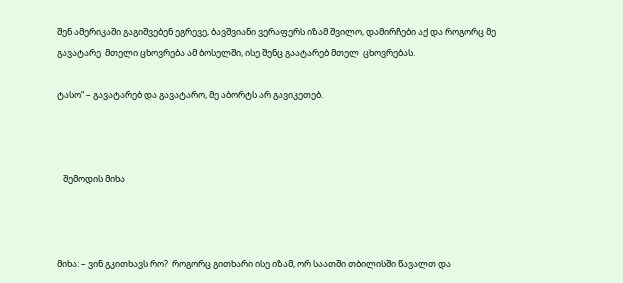შენ ამერიკაში გაგიშვებენ ეგრევე, ბავშვიანი ვერაფერს იზამ შვილო, დამირჩები აქ და როგორც მე გავატარე  მთელი ცხოვრება ამ ბოსელში, ისე შენც გაატარებ მთელ  ცხოვრებას.

ტასო“ – გავატარებ და გავატარო, მე აბორტს არ გავიკეთებ.



   შემოდის მიხა



მიხა: – ვინ გკითხავს რო?  როგორც გითხარი ისე იზამ, ორ საათში თბილისში წავალთ და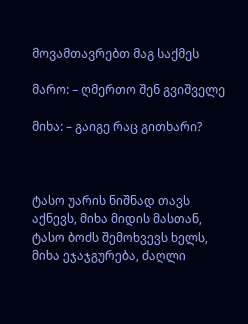მოვამთავრებთ მაგ საქმეს

მარო: – ღმერთო შენ გვიშველე

მიხა: – გაიგე რაც გითხარი?



ტასო უარის ნიშნად თავს აქნევს, მიხა მიდის მასთან, ტასო ბოძს შემოხვევს ხელს, მიხა ეჯაჯგურება, ძაღლი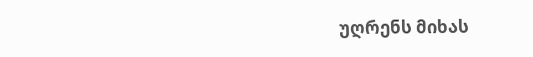უღრენს მიხას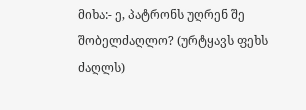მიხა:- ე, პატრონს უღრენ შე შობელძაღლო? (ურტყავს ფეხს ძაღლს)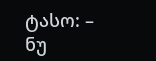ტასო: – ნუ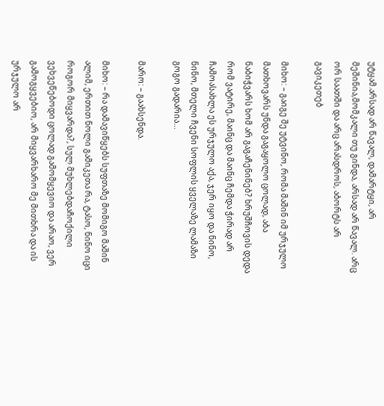უტყამ.არსად არ წავალ, დამარტყი, არ მეშინია,მომკალი თუ გინდა, არსად არ წავალ. არც ორ საათში და არც არასდროს, აბორტს არ გავიკეთებ

მიხო: – გაიგე შე უტვინო, რომა მაშინ იმ ურჯულო მათხოვარს უნდა გაგაყოლო ცოლად, აბა ნაბიჭვარს ხომ არ გაგაჩენინებ? ხრუშჩოვის დედა რომ ვატირე, მაინც და მაინც ჩემდა ჭირად არ ჩამოასახლა ეს ურჯულო აქა, ჯერ იყო და ნინო, ნინო, მთელი ჩვენი სოფლის ყველაზე ლამაზი გოგო გადარია…

მარო: – გაახსენდა.

მიხო: – რა დამავიწყებს სუფთაზე მომიგო მაშინ ალიმ, ერთით ნოლი გამიკეთა რა, ტასო, ნინო იცი როგორ მიყვარდა?, სულ მუხლებდაჩოქილი ვეხვეწებოდი ცოლად გამომყევიო და არაო, ვერ გამოგყვებიო, არ მიყვარხარო მე მითხრა და ის ურჯულო არ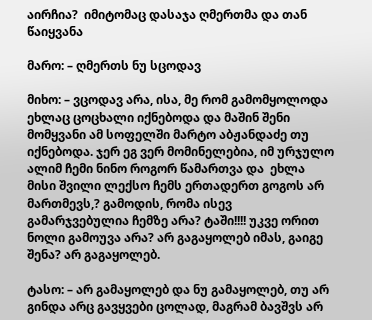აირჩია?  იმიტომაც დასაჯა ღმერთმა და თან წაიყვანა

მარო: – ღმერთს ნუ სცოდავ

მიხო: – ვცოდავ არა, ისა, მე რომ გამომყოლოდა ეხლაც ცოცხალი იქნებოდა და მაშინ შენი მომყვანი ამ სოფელში მარტო აბჟანდაძე თუ იქნებოდა. ჯერ ეგ ვერ მომინელებია, იმ ურჯულო ალიმ ჩემი ნინო როგორ წამართვა და  ეხლა მისი შვილი ლექსო ჩემს ერთადერთ გოგოს არ მართმევს,? გამოდის, რომა ისევ გამარჯვებულია ჩემზე არა? ტაში!!!! უკვე ორით ნოლი გამოუვა არა? არ გაგაყოლებ იმას, გაიგე შენა? არ გაგაყოლებ.

ტასო: – არ გამაყოლებ და ნუ გამაყოლებ, თუ არ გინდა არც გავყვები ცოლად, მაგრამ ბავშვს არ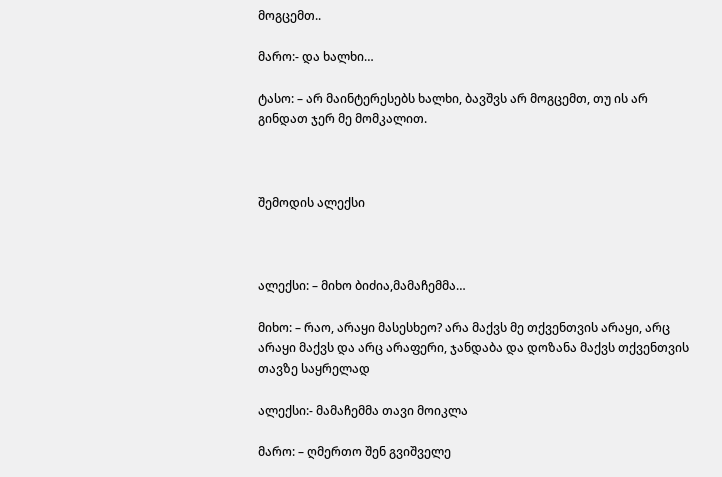მოგცემთ..

მარო:- და ხალხი…

ტასო: – არ მაინტერესებს ხალხი, ბავშვს არ მოგცემთ, თუ ის არ გინდათ ჯერ მე მომკალით.



შემოდის ალექსი



ალექსი: – მიხო ბიძია,მამაჩემმა…

მიხო: – რაო, არაყი მასესხეო? არა მაქვს მე თქვენთვის არაყი, არც არაყი მაქვს და არც არაფერი, ჯანდაბა და დოზანა მაქვს თქვენთვის თავზე საყრელად

ალექსი:- მამაჩემმა თავი მოიკლა

მარო: – ღმერთო შენ გვიშველე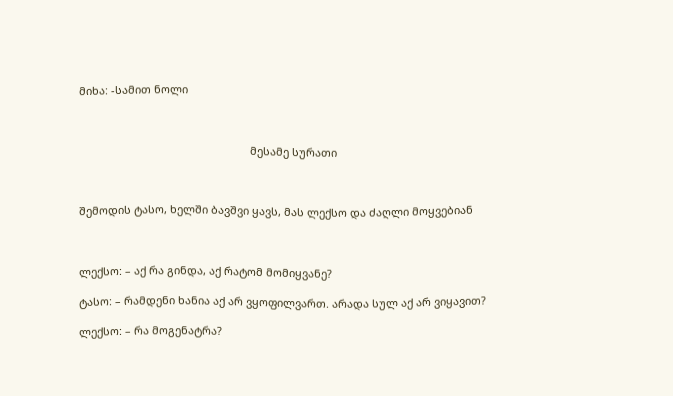მიხა: -სამით ნოლი



                                                         მესამე სურათი



შემოდის ტასო, ხელში ბავშვი ყავს, მას ლექსო და ძაღლი მოყვებიან



ლექსო: – აქ რა გინდა, აქ რატომ მომიყვანე?

ტასო: – რამდენი ხანია აქ არ ვყოფილვართ. არადა სულ აქ არ ვიყავით?

ლექსო: – რა მოგენატრა?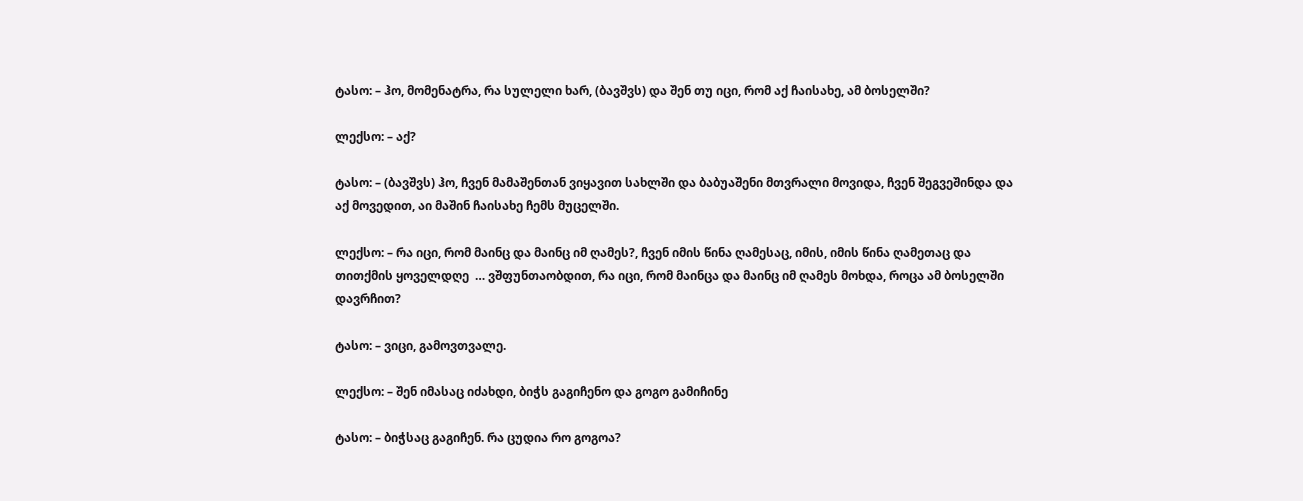ტასო: – ჰო, მომენატრა, რა სულელი ხარ, (ბავშვს) და შენ თუ იცი, რომ აქ ჩაისახე, ამ ბოსელში?

ლექსო: – აქ?

ტასო: – (ბავშვს) ჰო, ჩვენ მამაშენთან ვიყავით სახლში და ბაბუაშენი მთვრალი მოვიდა, ჩვენ შეგვეშინდა და აქ მოვედით, აი მაშინ ჩაისახე ჩემს მუცელში.

ლექსო: – რა იცი, რომ მაინც და მაინც იმ ღამეს?, ჩვენ იმის წინა ღამესაც, იმის, იმის წინა ღამეთაც და თითქმის ყოველდღე  … ვშფუნთაობდით, რა იცი, რომ მაინცა და მაინც იმ ღამეს მოხდა, როცა ამ ბოსელში დავრჩით?

ტასო: – ვიცი, გამოვთვალე.

ლექსო: – შენ იმასაც იძახდი, ბიჭს გაგიჩენო და გოგო გამიჩინე

ტასო: – ბიჭსაც გაგიჩენ. რა ცუდია რო გოგოა?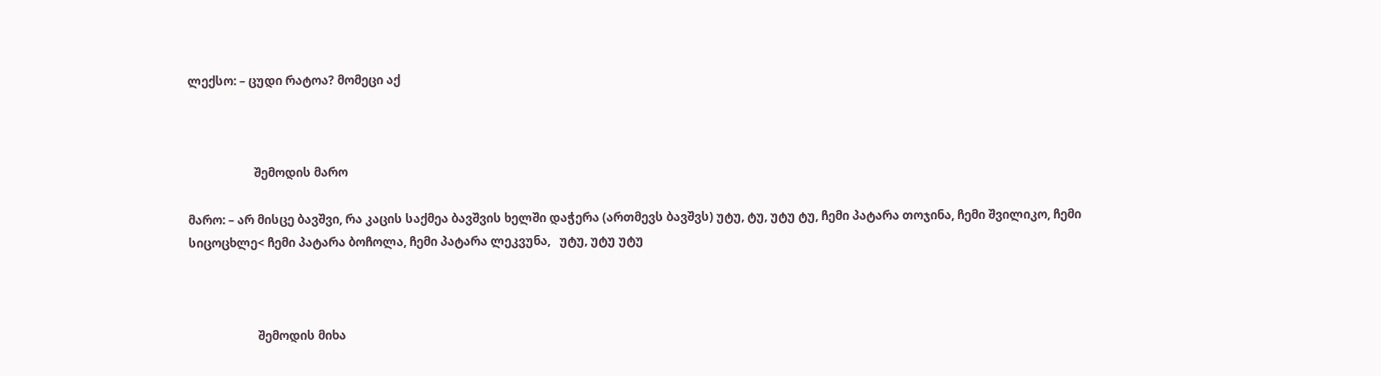ლექსო: – ცუდი რატოა? მომეცი აქ



                      შემოდის მარო

მარო: – არ მისცე ბავშვი, რა კაცის საქმეა ბავშვის ხელში დაჭერა (ართმევს ბავშვს) უტუ, ტუ, უტუ ტუ, ჩემი პატარა თოჯინა, ჩემი შვილიკო, ჩემი სიცოცხლე< ჩემი პატარა ბოჩოლა, ჩემი პატარა ლეკვუნა,   უტუ, უტუ უტუ



                       შემოდის მიხა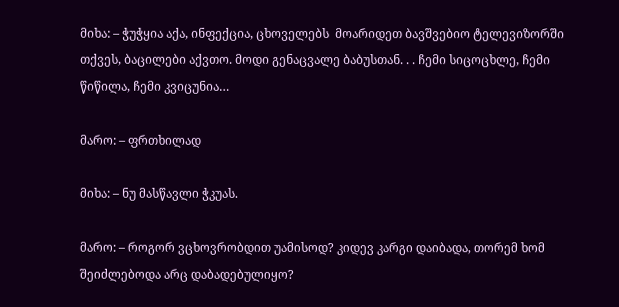მიხა: – ჭუჭყია აქა, ინფექცია, ცხოველებს  მოარიდეთ ბავშვებიო ტელევიზორში თქვეს, ბაცილები აქვთო. მოდი გენაცვალე ბაბუსთან. . . ჩემი სიცოცხლე, ჩემი წიწილა, ჩემი კვიცუნია…

მარო: – ფრთხილად

მიხა: – ნუ მასწავლი ჭკუას.

მარო: – როგორ ვცხოვრობდით უამისოდ? კიდევ კარგი დაიბადა, თორემ ხომ შეიძლებოდა არც დაბადებულიყო?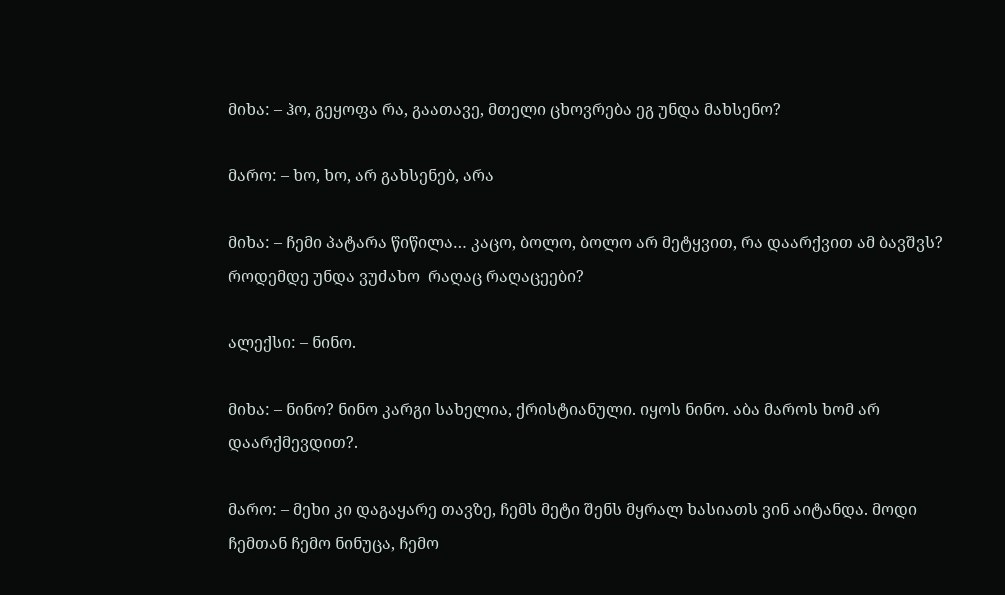მიხა: – ჰო, გეყოფა რა, გაათავე, მთელი ცხოვრება ეგ უნდა მახსენო?

მარო: – ხო, ხო, არ გახსენებ, არა

მიხა: – ჩემი პატარა წიწილა… კაცო, ბოლო, ბოლო არ მეტყვით, რა დაარქვით ამ ბავშვს? როდემდე უნდა ვუძახო  რაღაც რაღაცეები?

ალექსი: – ნინო.

მიხა: – ნინო? ნინო კარგი სახელია, ქრისტიანული. იყოს ნინო. აბა მაროს ხომ არ დაარქმევდით?.

მარო: – მეხი კი დაგაყარე თავზე, ჩემს მეტი შენს მყრალ ხასიათს ვინ აიტანდა. მოდი ჩემთან ჩემო ნინუცა, ჩემო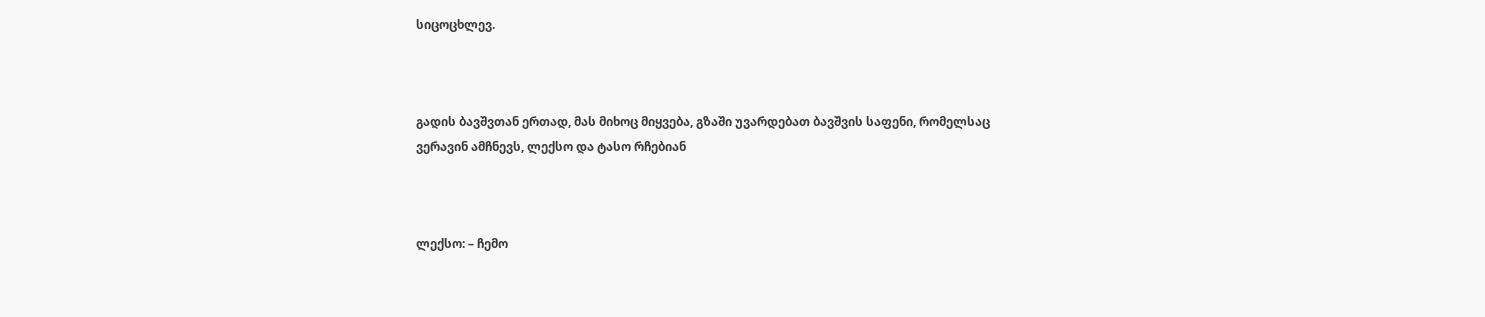სიცოცხლევ.



გადის ბავშვთან ერთად, მას მიხოც მიყვება, გზაში უვარდებათ ბავშვის საფენი, რომელსაც ვერავინ ამჩნევს, ლექსო და ტასო რჩებიან



ლექსო: – ჩემო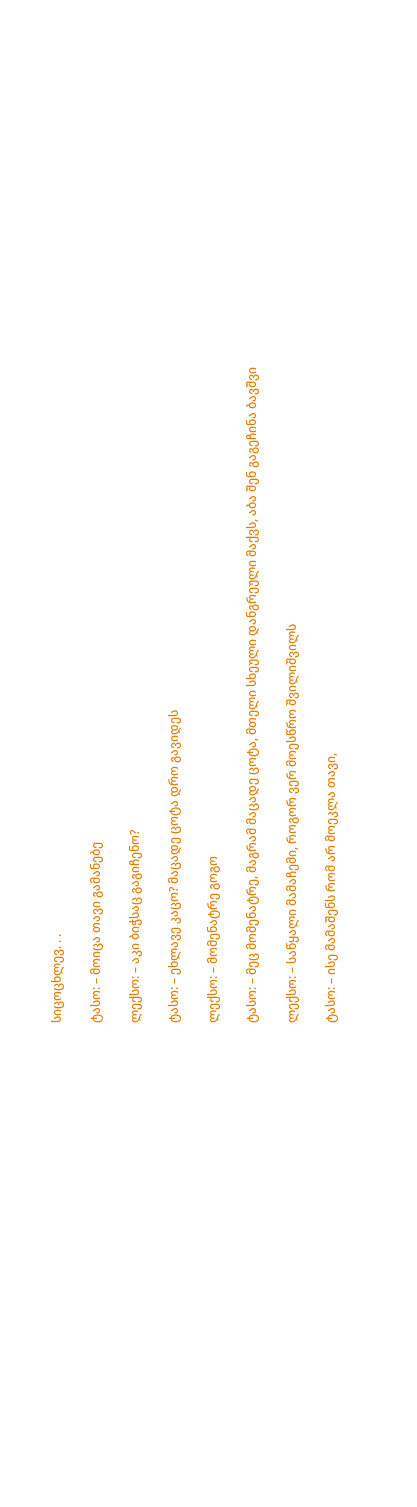სიცოცხლევ. . .

ტასო: – მოიცა თავი გამანებე

ლექსო: – აკი ბიჭსაც გაგიჩენო?

ტასო: – ეხლავე კაცო? მაცადე ცოტა დრო გავიდეს

ლექსო: – მომენატრე გოგო

ტასო: – მეც მომენატრე, მაგრამ მაცადე ცოტა, მთელი სხეული დანგრეული მაქვს, აბა შენ გაგეჩინა ბავშვი

ლექსო: – საწყალი მამაჩემი, როგორ ვერ მოესწრო შვილიშვილს

ტასო: – ისე მამაშენს რომ არ მოეკლა თავი,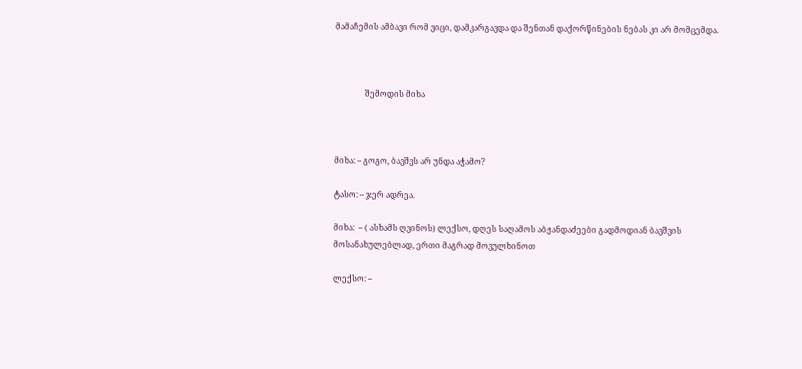მამაჩემის ამბავი რომ ვიცი, დამკარგავდა და შენთან დაქორწინების ნებას კი არ მომცემდა.



               შემოდის მიხა



მიხა: – გოგო, ბავშვს არ უნდა აჭამო?

ტასო: – ჯერ ადრეა.

მიხა:  – ( ასხამს ღვინოს) ლექსო, დღეს საღამოს აბჟანდაძეები გადმოდიან ბავშვის მოსანახულებლად, ერთი მაგრად მოვულხინოთ

ლექსო: –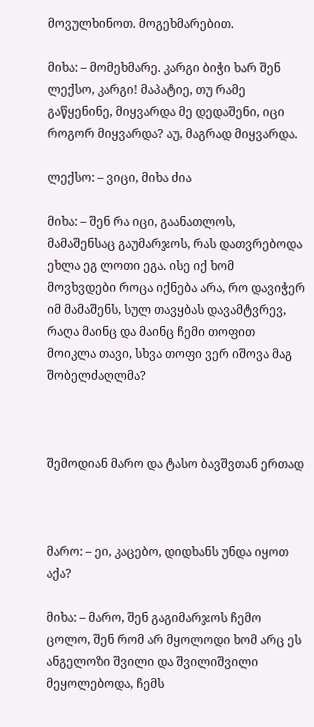მოვულხინოთ. მოგეხმარებით.

მიხა: – მომეხმარე. კარგი ბიჭი ხარ შენ ლექსო, კარგი! მაპატიე, თუ რამე გაწყენინე, მიყვარდა მე დედაშენი, იცი როგორ მიყვარდა? აუ, მაგრად მიყვარდა.

ლექსო: – ვიცი, მიხა ძია

მიხა: – შენ რა იცი, გაანათლოს, მამაშენსაც გაუმარჯოს, რას დათვრებოდა ეხლა ეგ ლოთი ეგა. ისე იქ ხომ მოვხვდები როცა იქნება არა, რო დავიჭერ იმ მამაშენს, სულ თავყბას დავამტვრევ, რაღა მაინც და მაინც ჩემი თოფით მოიკლა თავი, სხვა თოფი ვერ იშოვა მაგ შობელძაღლმა?



შემოდიან მარო და ტასო ბავშვთან ერთად



მარო: – ეი, კაცებო, დიდხანს უნდა იყოთ აქა?

მიხა: – მარო, შენ გაგიმარჯოს ჩემო ცოლო, შენ რომ არ მყოლოდი ხომ არც ეს ანგელოზი შვილი და შვილიშვილი მეყოლებოდა, ჩემს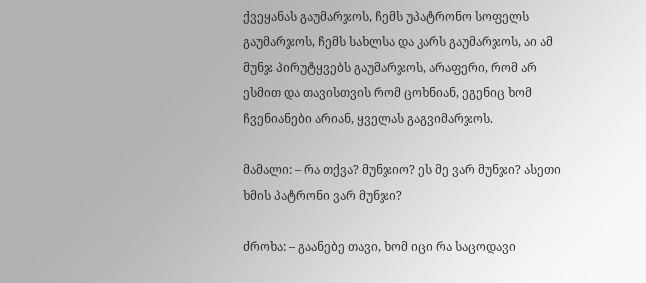ქვეყანას გაუმარჯოს, ჩემს უპატრონო სოფელს გაუმარჯოს, ჩემს სახლსა და კარს გაუმარჯოს, აი ამ მუნჯ პირუტყვებს გაუმარჯოს, არაფერი, რომ არ ესმით და თავისთვის რომ ცოხნიან, ეგენიც ხომ ჩვენიანები არიან, ყველას გაგვიმარჯოს.

მამალი: – რა თქვა? მუნჯიო? ეს მე ვარ მუნჯი? ასეთი ხმის პატრონი ვარ მუნჯი?

ძროხა: – გაანებე თავი, ხომ იცი რა საცოდავი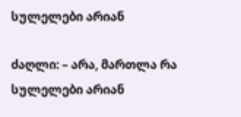სულელები არიან

ძაღლი: – არა, მართლა რა სულელები არიან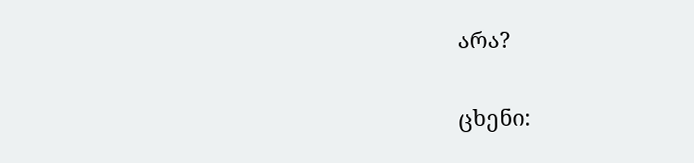არა?

ცხენი: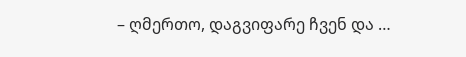– ღმერთო, დაგვიფარე ჩვენ და …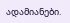ადამიანები.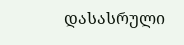დასასრული